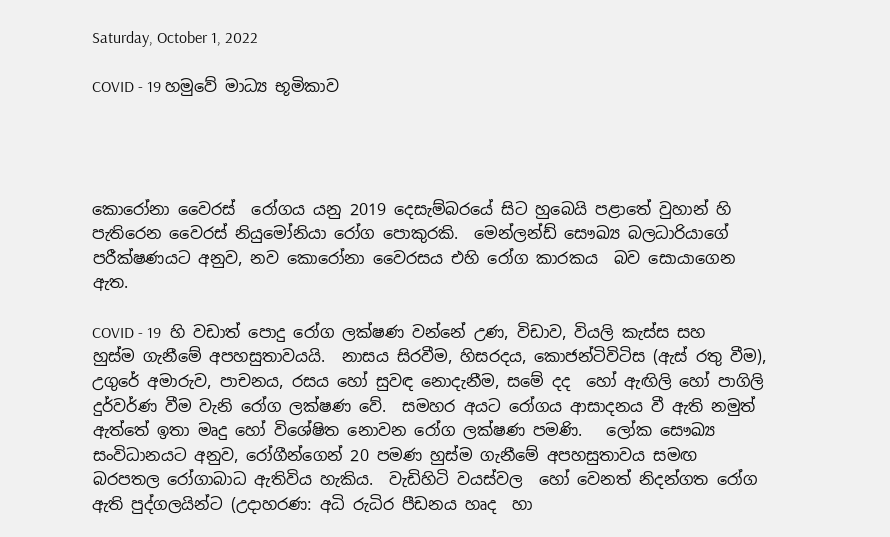Saturday, October 1, 2022

COVID - 19 හමුවේ මාධ්‍ය භූමිකාව




කොරෝනා වෛරස්  රෝගය යනු 2019 දෙසැම්බරයේ සිට හුබෙයි පළාතේ වුහාන් හි පැතිරෙන වෛරස් නියුමෝනියා රෝග පොකුරකි.  මෙන්ලන්ඩ් සෞඛ්‍ය බලධාරියාගේ පරීක්ෂණයට අනුව, නව කොරෝනා වෛරසය එහි රෝග කාරකය  බව සොයාගෙන ඇත.

COVID - 19  හි වඩාත් පොදු රෝග ලක්ෂණ වන්නේ උණ, විඩාව, වියලි කැස්ස සහ හුස්ම ගැනීමේ අපහසුතාවයයි.  නාසය සිරවීම, හිසරදය, කොජන්ටිවිටිස (ඇස් රතු වීම), උගුරේ අමාරුව, පාචනය, රසය හෝ සුවඳ නොදැනීම, සමේ දද  හෝ ඇඟිලි හෝ පාගිලි දුර්වර්ණ වීම වැනි රෝග ලක්ෂණ වේ.  සමහර අයට රෝගය ආසාදනය වී ඇති නමුත්  ඇත්තේ ඉතා මෘදු හෝ විශේෂිත නොවන රෝග ලක්ෂණ පමණි.   ලෝක සෞඛ්‍ය සංවිධානයට අනුව, රෝගීන්ගෙන් 20 පමණ හුස්ම ගැනීමේ අපහසුතාවය සමඟ බරපතල රෝගාබාධ ඇතිවිය හැකිය.  වැඩිහිටි වයස්වල  හෝ වෙනත් නිදන්ගත රෝග ඇති පුද්ගලයින්ට (උදාහරණ: අධි රුධිර පීඩනය හෘද  හා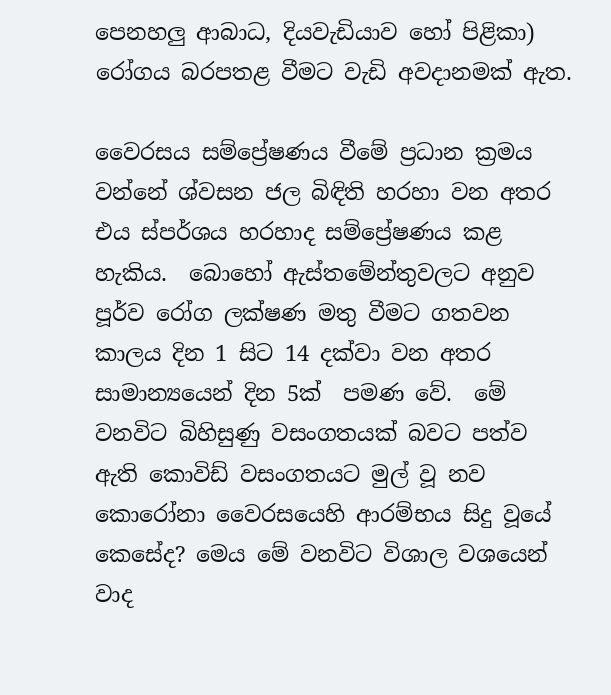පෙනහලු ආබාධ, දියවැඩියාව හෝ පිළිකා) රෝගය බරපතළ වීමට වැඩි අවදානමක් ඇත.

වෛරසය සම්ප්‍රේෂණය වීමේ ප්‍රධාන ක්‍රමය වන්නේ ශ්වසන ජල බිඳිති හරහා වන අතර එය ස්පර්ශය හරහාද සම්ප්‍රේෂණය කළ හැකිය.  බොහෝ ඇස්තමේන්තුවලට අනුව පූර්ව රෝග ලක්ෂණ මතු වීමට ගතවන කාලය දින 1 සිට 14 දක්වා වන අතර සාමාන්‍යයෙන් දින 5ක්  පමණ වේ.  මේ වනවිට බිහිසුණු වසංගතයක් බවට පත්ව ඇති කොවිඩ් වසංගතයට මුල් වූ නව කොරෝනා වෛරසයෙහි ආරම්භය සිදු වූයේ කෙසේද? මෙය මේ වනවිට විශාල වශයෙන් වාද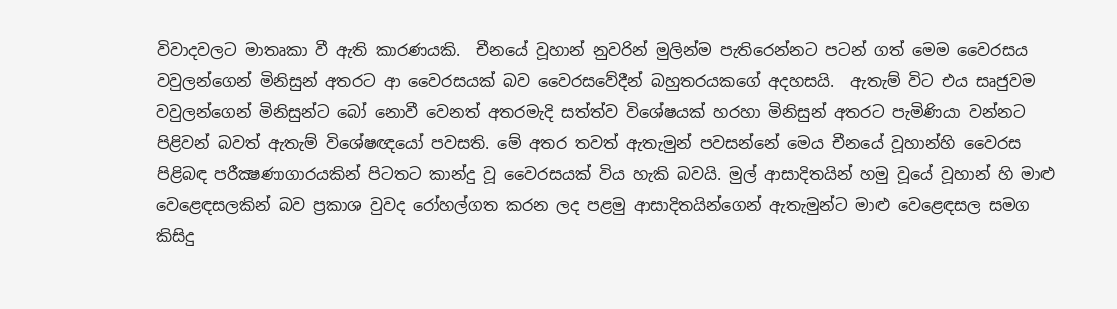විවාදවලට මාතෘකා වී ඇති කාරණයකි.  චීනයේ වූහාන් නුවරින් මුලින්ම පැතිරෙන්නට පටන් ගත් මෙම වෛරසය වවුලන්ගෙන් මිනිසුන් අතරට ආ වෛරසයක් බව වෛරසවේදීන් බහුතරයකගේ අදහසයි.  ඇතැම් විට එය සෘජුවම වවුලන්ගෙන් මිනිසුන්ට බෝ නොවී වෙනත් අතරමැදි සත්ත්ව විශේෂයක් හරහා මිනිසුන් අතරට පැමිණියා වන්නට පිළිවන් බවත් ඇතැම් විශේෂඥයෝ පවසති. මේ අතර තවත් ඇතැමුන් පවසන්නේ මෙය චීනයේ වූහාන්හි වෛරස පිළිබඳ පරීක්‍ෂණාගාරයකින් පිටතට කාන්දු වූ වෛරසයක් විය හැකි බවයි. මුල් ආසාදිතයින් හමු වූයේ වූහාන් හි මාළු වෙළෙඳසලකින් බව ප්‍රකාශ වුවද රෝහල්ගත කරන ලද පළමු ආසාදිතයින්ගෙන් ඇතැමුන්ට මාළු වෙළෙඳසල සමග කිසිදු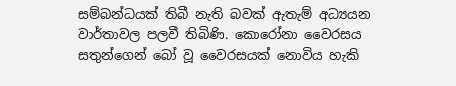සම්බන්ධයක් තිබී නැති බවක් ඇතැම් අධ්‍යයන වාර්තාවල පලවී තිබිණි. කොරෝනා වෛරසය සතුන්ගෙන් බෝ වූ වෛරසයක් නොවිය හැකි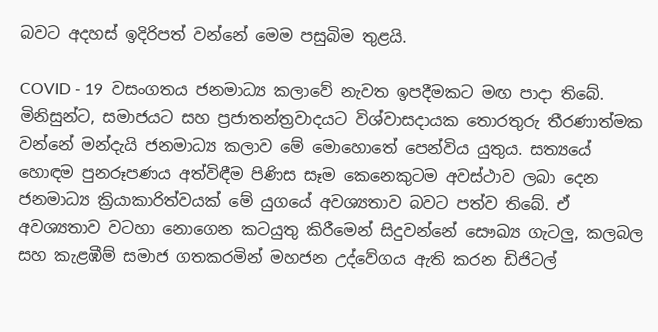බවට අදහස් ඉදිරිපත් වන්නේ මෙම පසුබිම තුළයි.

COVID - 19  වසංගතය ජනමාධ්‍ය කලාවේ නැවත ඉපදීමකට මඟ පාදා තිබේ. මිනිසුන්ට, සමාජයට සහ ප්‍රජාතන්ත්‍රවාදයට විශ්වාසදායක තොරතුරු තීරණාත්මක වන්නේ මන්දැයි ජනමාධ්‍ය කලාව මේ මොහොතේ පෙන්විය යුතුය. සත්‍යයේ හොඳම පුනරූපණය අත්විඳීම පිණිස සෑම කෙනෙකුටම අවස්ථාව ලබා දෙන ජනමාධ්‍ය ක්‍රියාකාරිත්වයක් මේ යුගයේ අවශ්‍යතාව බවට පත්ව තිබේ. ඒ අවශ්‍යතාව වටහා නොගෙන කටයුතු කිරීමෙන් සිදුවන්නේ සෞඛ්‍ය ගැටලු, කලබල සහ කැළඹීම් සමාජ ගතකරමින් මහජන උද්වේගය ඇති කරන ඩිජිටල්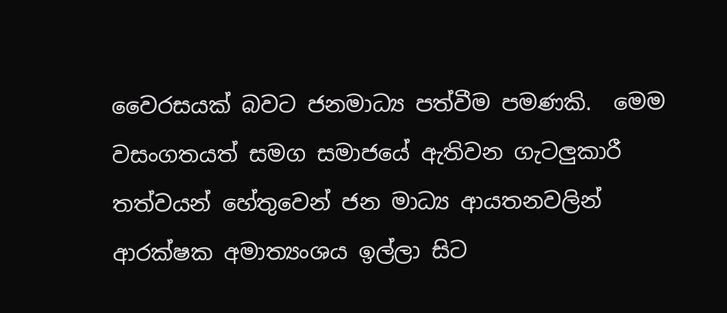වෛරසයක් බවට ජනමාධ්‍ය පත්වීම පමණකි.  මෙම වසංගතයත් සමග සමාජයේ ඇතිවන ගැටලුකාරී තත්වයන් හේතුවෙන් ජන මාධ්‍ය ආයතනවලින් ආරක්ෂක අමාත්‍යංශය ඉල්ලා සිට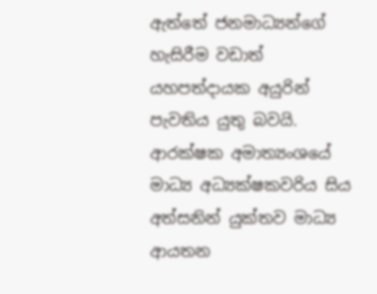ඇත්තේ ජනමාධ්‍යන්ගේ හැසිරීම වඩාත් යහපත්දායක අයුරින් පැවතිය යුතු බවයි.  ආරක්ෂක අමාත්‍යංශයේ මාධ්‍ය අධ්‍යක්ෂකවරිය සිය අත්සනින් යුක්තව මාධ්‍ය ආයතන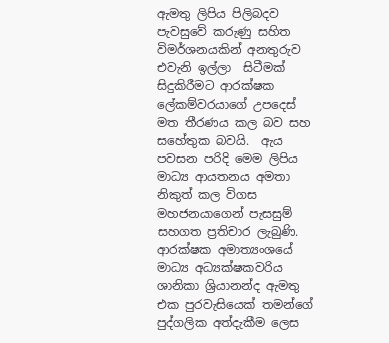ඇමතු ලිපිය පිලිබදව පැවසුවේ කරුණු සහිත විමර්ශනයකින් අනතුරුව එවැනි ඉල්ලා  සිටීමක් සිදුකිරීමට ආරක්ෂක ලේකම්වරයාගේ උපදෙස් මත තීරණය කල බව සහ සහේතුක බවයි.  ඇය පවසන පරිදි මෙම ලිපිය මාධ්‍ය ආයතනය අමතා නිකුත් කල විගස මහජනයාගෙන් පැසසුම් සහගත ප්‍රතිචාර ලැබුණි.  ආරක්ෂක අමාත්‍යංශයේ මාධ්‍ය අධ්‍යක්ෂකවරිය ශානිකා ශ්‍රියානන්ද ඇමතු එක පුරවැසියෙක් තමන්ගේ පුද්ගලික අත්දැකීම ලෙස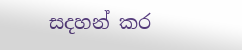සදහන් කර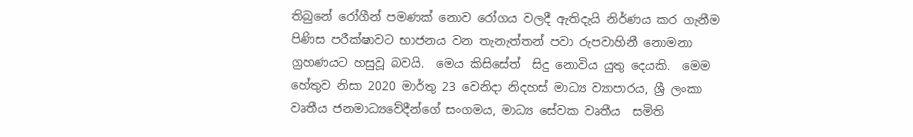තිබුනේ රෝගීන් පමණක් නොව රෝගය වලදී ඇතිදැයි නිර්ණය කර ගැනීම පිණිස පරීක්ෂාවට භාජනය වන තැනැත්තන් පවා රුපවාහිනී නොමනා ග්‍රහණයට හසුවූ බවයි.  මෙය කිසිසේත්  සිදු නොවිය යුතු දෙයකි.  මෙම හේතුව නිසා 2020 මාර්තු 23 වෙනිදා නිදහස් මාධ්‍ය ව්‍යාපාරය, ශ්‍රී ලංකා වෘතීය ජනමාධ්‍යවේදීන්ගේ සංගමය, මාධ්‍ය සේවක වෘතීය  සමිති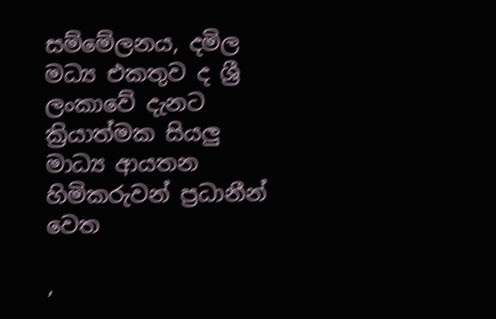සම්මේලනය, දමිල මධ්‍ය එකතුව ද ශ්‍රී ලංකාවේ දැනට ක්‍රියාත්මක සියලු මාධ්‍ය ආයතන හිමිකරුවන් ප්‍රධානීන් වෙත

,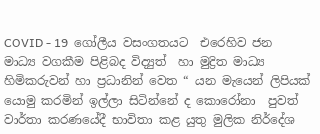COVID - 19  ගෝලීය වසංගතයට  එරෙහිව ජන මාධ්‍ය වගකීම පිළිබද විද්‍යුත්  හා මුද්‍රිත මාධ්‍ය හිමිකරුවන් හා ප්‍රධානින් වෙත “ යන මැයෙන් ලිපියක් යොමු කරමින් ඉල්ලා සිටින්නේ ද කොරෝනා  පුවත් වාර්තා කරණයේදී භාවිතා කළ යුතු මුලික නිර්දේශ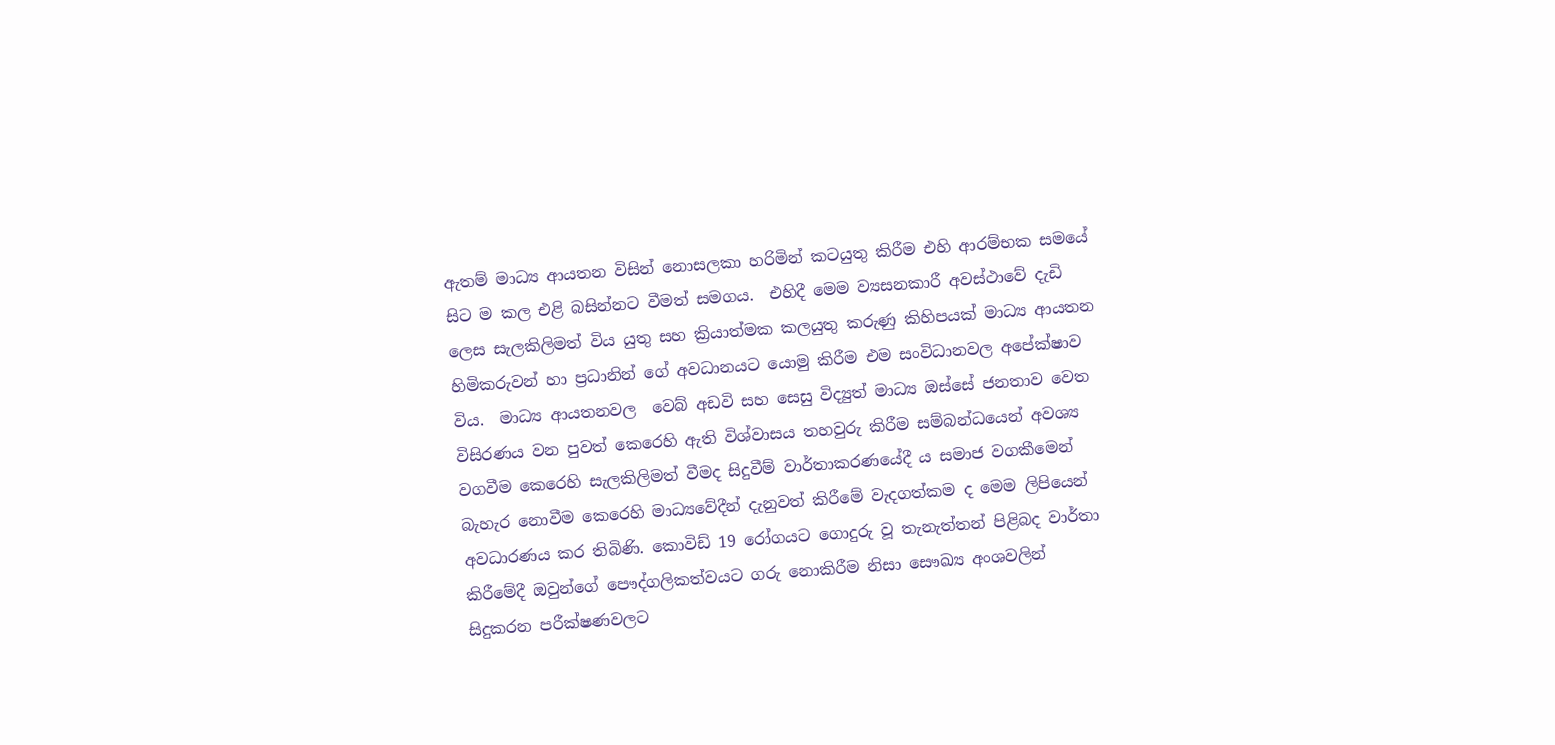ඇතම් මාධ්‍ය ආයතන විසින් නොසලකා හරිමින් කටයුතු කිරීම එහි ආරම්භක සමයේ සිට ම කල එළි බසින්නට වීමත් සමගය.  එහිදී මෙම ව්‍යසනකාරී අවස්ථාවේ දැඩි ලෙස සැලකිලිමත් විය යුතු සහ ක්‍රියාත්මක කලයුතු කරුණු කිහිපයක් මාධ්‍ය ආයතන හිමිකරුවන් හා ප්‍රධානින් ගේ අවධානයට යොමු කිරීම එම සංවිධානවල අපේක්ෂාව විය.  මාධ්‍ය ආයතනවල  වෙබ් අඩවි සහ සෙසු විද්‍යුත් මාධ්‍ය ඔස්සේ ජනතාව වෙත විසිරණය වන පුවත් කෙරෙහි ඇති විශ්වාසය තහවුරු කිරීම සම්බන්ධයෙන් අවශ්‍ය වගවීම කෙරෙහි සැලකිලිමත් වීමද සිදුවීම් වාර්තාකරණයේදී ය සමාජ වගකීමෙන් බැහැර නොවීම කෙරෙහි මාධ්‍යවේදීන් දැනුවත් කිරීමේ වැදගත්කම ද මෙම ලිපියෙන් අවධාරණය කර තිබිණි. කොවිඩ් 19 රෝගයට ගොදුරු වූ තැනැත්තන් පිළිබද වාර්තා කිරීමේදී ඔවුන්ගේ පෞද්ගලිකත්වයට ගරු නොකිරීම නිසා සෞඛ්‍ය අංශවලින් සිදුකරන පරීක්ෂණවලට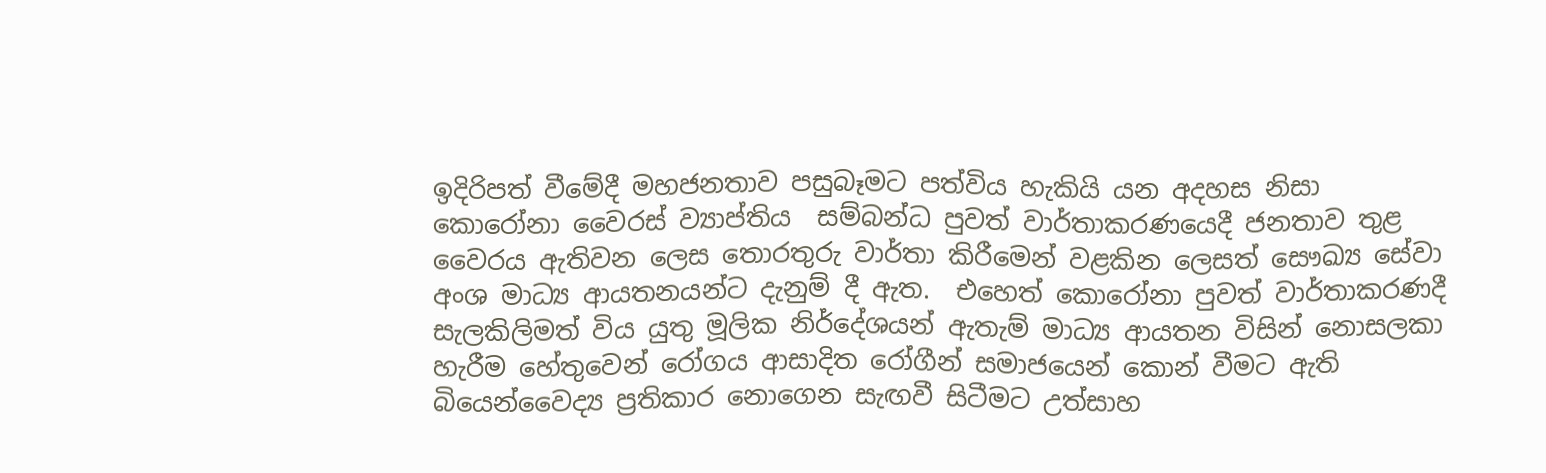ඉදිරිපත් වීමේදී මහජනතාව පසුබෑමට පත්විය හැකියි යන අදහස නිසා  කොරෝනා වෛරස් ව්‍යාප්තිය  සම්බන්ධ පුවත් වාර්තාකරණයෙදී ජනතාව තුළ වෛරය ඇතිවන ලෙස තොරතුරු වාර්තා කිරීමෙන් වළකින ලෙසත් සෞඛ්‍ය සේවා අංශ මාධ්‍ය ආයතනයන්ට දැනුම් දී ඇත.  එහෙත් කොරෝනා පුවත් වාර්තාකරණදී  සැලකිලිමත් විය යුතු මූලික නිර්දේශයන් ඇතැම් මාධ්‍ය ආයතන විසින් නොසලකා හැරීම හේතුවෙන් රෝගය ආසාදිත රෝගීන් සමාජයෙන් කොන් වීමට ඇති බියෙන්වෛද්‍ය ප්‍රතිකාර නොගෙන සැඟවී සිටීමට උත්සාහ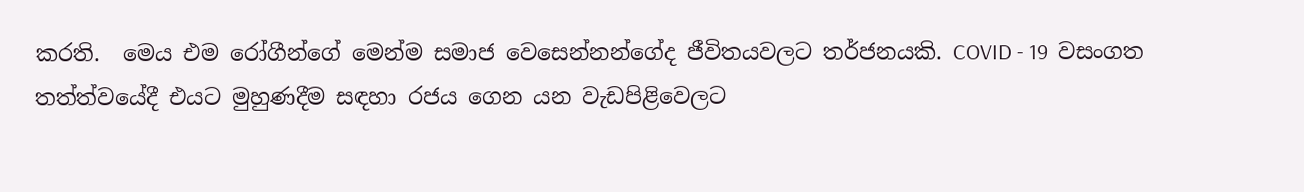කරති.  මෙය එම රෝගීන්ගේ මෙන්ම සමාජ වෙසෙන්නන්ගේද ජීවිතයවලට තර්ජනයකි. COVID - 19  වසංගත තත්ත්වයේදී එයට මුහුණදීම සඳහා රජය ගෙන යන වැඩපිළිවෙලට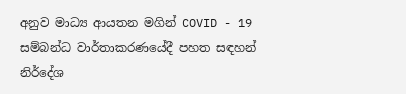අනුව මාධ්‍ය ආයතන මගින් COVID - 19  සම්බන්ධ වාර්තාකරණයේදී පහත සඳහන් නිර්දේශ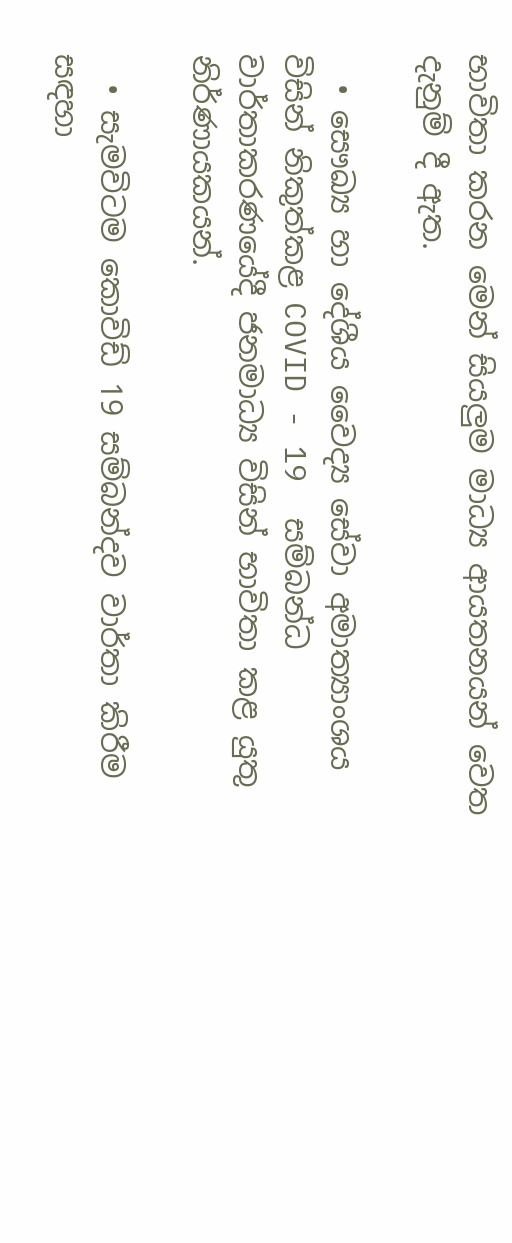භාවිතා කරන මෙන් සියලුම මාධ්‍ය ආයතනයන් වෙත දැනුම් දී ඇත.

  • සෞඛ්‍ය හා දේශීය වෛද්‍ය සේවා අමාත්‍යාංශය විසින් නිකුත්කළ COVID - 19  සම්බන්ධ වාර්තාකරණයේදී ජනමාධ්‍ය විසින් භාවිතා කළ යුතු නිර්ණායකයන්.

  • සැමවිටම කොවිඩ් 19 සම්බන්දව වාර්තා කිරීම සඳහා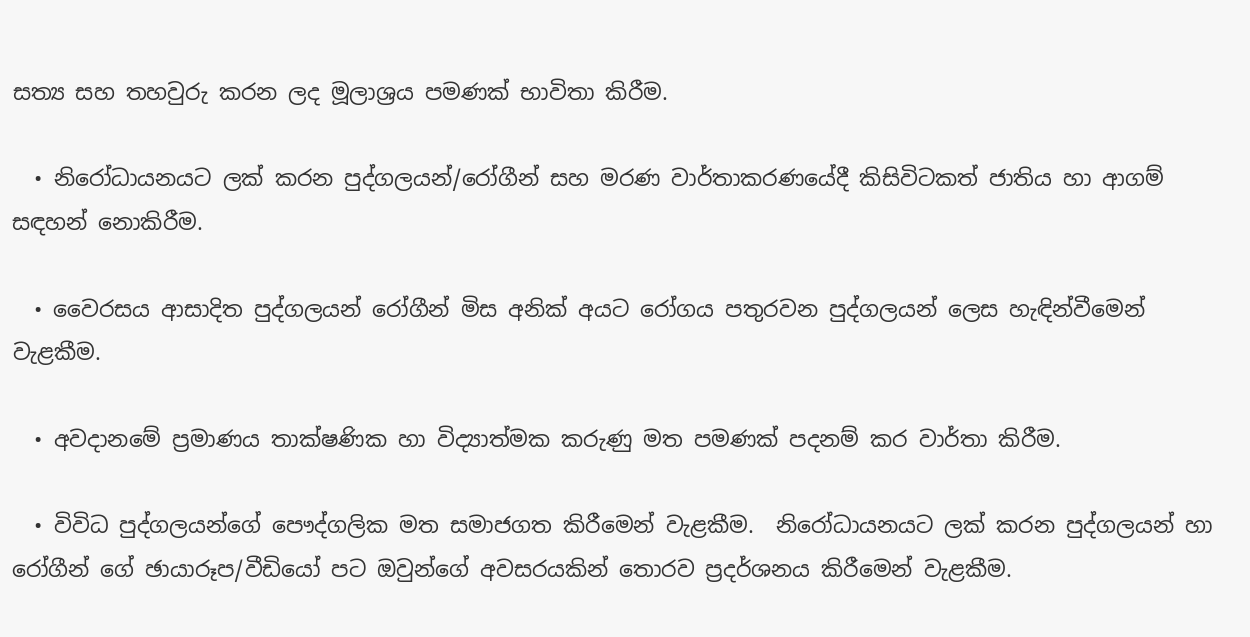සත්‍ය සහ තහවුරු කරන ලද මූලාශ්‍රය පමණක් භාවිතා කිරීම.

  • නිරෝධායනයට ලක් කරන පුද්ගලයන්/රෝගීන් සහ මරණ වාර්තාකරණයේදී කිසිවිටකත් ජාතිය හා ආගම් සඳහන් නොකිරීම.

  • වෛරසය ආසාදිත පුද්ගලයන් රෝගීන් මිස අනික් අයට රෝගය පතුරවන පුද්ගලයන් ලෙස හැඳින්වීමෙන් වැළකීම.

  • අවදානමේ ප්‍රමාණය තාක්ෂණික හා විද්‍යාත්මක කරුණු මත පමණක් පදනම් කර වාර්තා කිරීම.

  • විවිධ පුද්ගලයන්ගේ පෞද්ගලික මත සමාජගත කිරීමෙන් වැළකීම.  නිරෝධායනයට ලක් කරන පුද්ගලයන් හා රෝගීන් ගේ ඡායාරූප/වීඩියෝ පට ඔවුන්ගේ අවසරයකින් තොරව ප්‍රදර්ශනය කිරීමෙන් වැළකීම.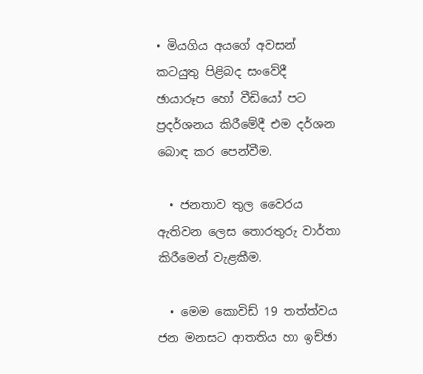• මියගිය අයගේ අවසන් කටයුතු පිළිබද සංවේදී ඡායාරූප හෝ වීඩියෝ පට ප්‍රදර්ශනය කිරීමේදී එම දර්ශන බොඳ කර පෙන්වීම.

  • ජනතාව තුල වෛරය ඇතිවන ලෙස තොරතුරු වාර්තා කිරීමෙන් වැළකීම.

  • මෙම කොවිඩ් 19 තත්ත්වය ජන මනසට ආතතිය හා ඉච්ඡා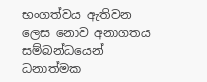භංගත්වය ඇතිවන ලෙස නොව අනාගතය සම්බන්ධයෙන් ධනාත්මක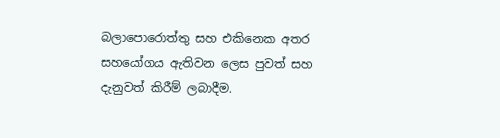බලාපොරොත්තු සහ එකිනෙක අතර සහයෝගය ඇතිවන ලෙස පුවත් සහ දැනුවත් කිරීම් ලබාදීම.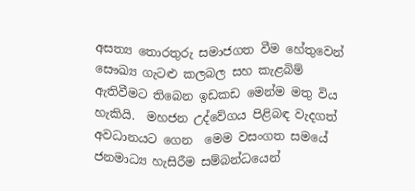අසත්‍ය තොරතුරු සමාජගත වීම හේතුවෙන් සෞඛ්‍ය ගැටළු කලබල සහ කැළබිම්  ඇතිවීමට තිබෙන ඉඩකඩ මෙන්ම මතු විය හැකියි.  මහජන උද්වේගය පිළිබඳ වැදගත් අවධානයට ගෙන  මෙම වසංගත සමයේ ජනමාධ්‍ය හැසිරීම සම්බන්ධයෙන්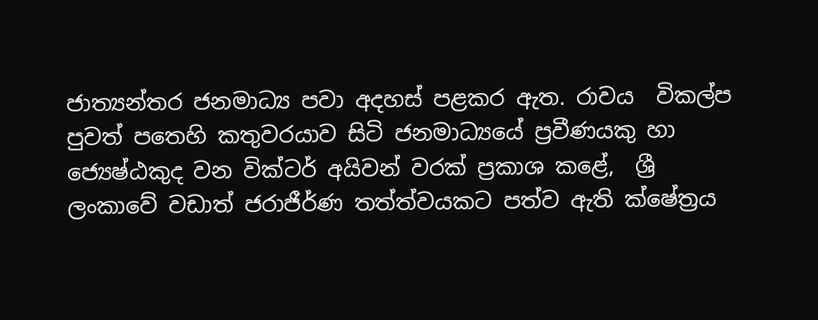ජාත්‍යන්තර ජනමාධ්‍ය පවා අදහස් පළකර ඇත. රාවය  විකල්ප පුවත් පතෙහි කතුවරයාව සිටි ජනමාධ්‍යයේ ප්‍රවීණයකු හා ජ්‍යෙෂ්ඨකුද වන වික්ටර් අයිවන් වරක් ප්‍රකාශ කළේ,  ශ්‍රී ලංකාවේ වඩාත් ජරාජීර්ණ තත්ත්වයකට පත්ව ඇති ක්ෂේත්‍රය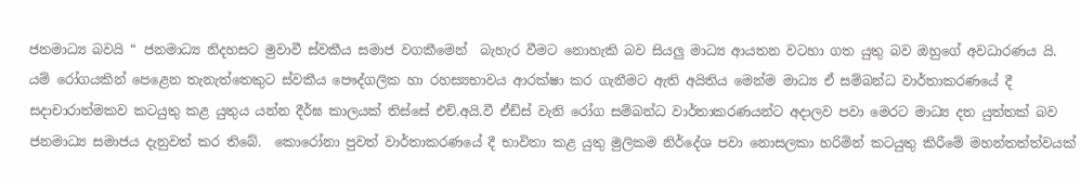ජනමාධ්‍ය බවයි “ ජනමාධ්‍ය නිදහසට මුවාවී ස්වකීය සමාජ වගකීමෙන්  බැහැර වීමට නොහැකි බව සියලු මාධ්‍ය ආයතන වටහා ගත යුතු බව ඔහුගේ අවධාරණය යි.  යම් රෝගයකින් පෙළෙන තැනැත්තෙකුට ස්වකීය පෞද්ගලික හා රහස්‍යභාවය ආරක්ෂා කර ගැනීමට ඇති අයිතිය මෙන්ම මාධ්‍ය ඒ සම්බන්ධ වාර්තාකරණයේ දී සදාචාරාත්මකව කටයුතු කළ යුතුය යන්න දීර්ඝ කාලයක් තිස්සේ එච්.අයි.වී ඒඩ්ස් වැනි රෝග සම්බන්ධ වාර්තාකරණයන්ට අදාලව පවා මෙරට මාධ්‍ය දත යුත්තක් බව ජනමාධ්‍ය සමාජය දැනුවත් කර තිබේ.  කොරෝනා පුවත් වාර්තාකරණයේ දී භාවිතා කළ යුතු මුලිකම නිර්දේශ පවා නොසලකා හරිමින් කටයුතු කිරීමේ මහන්තත්ත්වයක්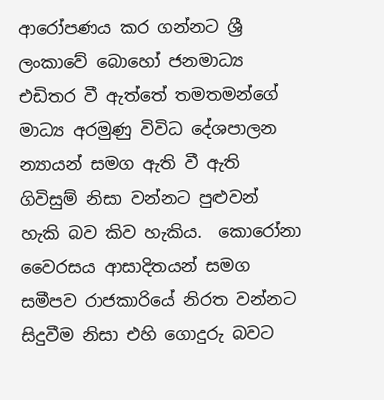ආරෝපණය කර ගන්නට ශ්‍රී ලංකාවේ බොහෝ ජනමාධ්‍ය එඩිතර වී ඇත්තේ තමතමන්ගේ මාධ්‍ය අරමුණු විවිධ දේශපාලන න්‍යායන් සමග ඇති වී ඇති ගිවිසුම් නිසා වන්නට පුළුවන් හැකි බව කිව හැකිය.  කොරෝනා වෛරසය ආසාදිතයන් සමග සමීපව රාජකාරියේ නිරත වන්නට සිදුවීම නිසා එහි ගොදුරු බවට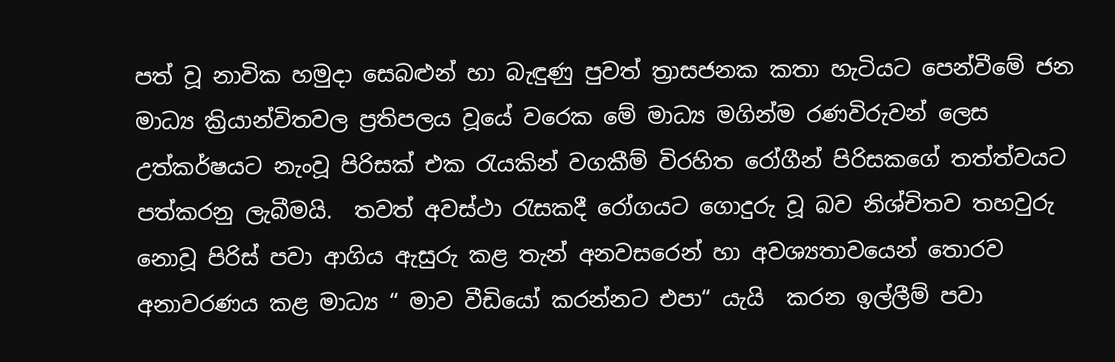පත් වූ නාවික හමුදා සෙබළුන් හා බැඳුණු පුවත් ත්‍රාසජනක කතා හැටියට පෙන්වීමේ ජන මාධ්‍ය ක්‍රියාන්විතවල ප්‍රතිපලය වූයේ වරෙක මේ මාධ්‍ය මගින්ම රණවිරුවන් ලෙස උත්කර්ෂයට නැංවූ පිරිසක් එක රැයකින් වගකීම් විරහිත රෝගීන් පිරිසකගේ තත්ත්වයට පත්කරනු ලැබීමයි.  තවත් අවස්ථා රැසකදී රෝගයට ගොදුරු වූ බව නිශ්චිතව තහවුරු නොවූ පිරිස් පවා ආගිය ඇසුරු කළ තැන් අනවසරෙන් හා අවශ්‍යතාවයෙන් තොරව අනාවරණය කළ මාධ්‍ය “ මාව වීඩියෝ කරන්නට එපා“ යැයි  කරන ඉල්ලීම් පවා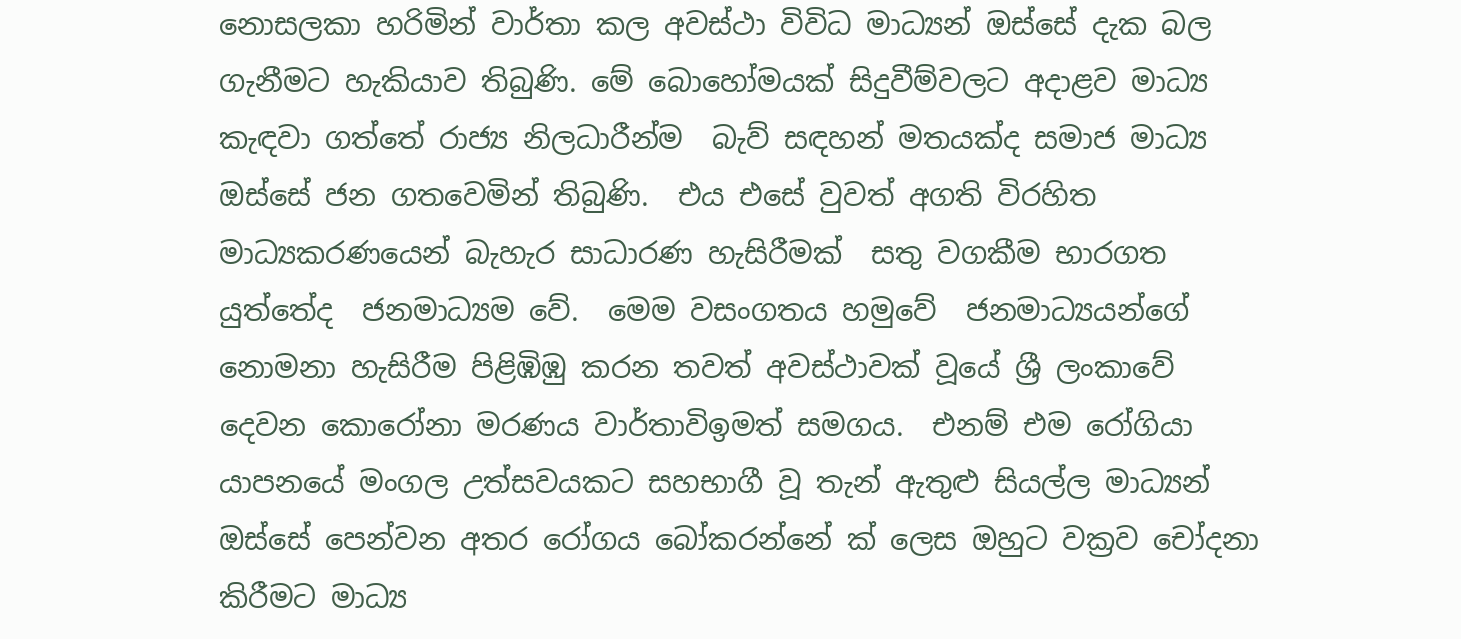නොසලකා හරිමින් වාර්තා කල අවස්ථා විවිධ මාධ්‍යන් ඔස්සේ දැක බල ගැනීමට හැකියාව තිබුණි. මේ බොහෝමයක් සිදුවීම්වලට අදාළව මාධ්‍ය කැඳවා ගත්තේ රාජ්‍ය නිලධාරීන්ම  බැව් සඳහන් මතයක්ද සමාජ මාධ්‍ය ඔස්සේ ජන ගතවෙමින් තිබුණි.  එය එසේ වුවත් අගති විරහිත මාධ්‍යකරණයෙන් බැහැර සාධාරණ හැසිරීමක්  සතු වගකීම භාරගත යුත්තේද  ජනමාධ්‍යම වේ.  මෙම වසංගතය හමුවේ  ජනමාධ්‍යයන්ගේ නොමනා හැසිරීම පිළිඹිඹු කරන තවත් අවස්ථාවක් වූයේ ශ්‍රී ලංකාවේ දෙවන කොරෝනා මරණය වාර්තාවිඉමත් සමගය.  එනම් එම රෝගියා  යාපනයේ මංගල උත්සවයකට සහභාගී වූ තැන් ඇතුළු සියල්ල මාධ්‍යන් ඔස්සේ පෙන්වන අතර රෝගය බෝකරන්නේ ක් ලෙස ඔහුට වක්‍රව චෝදනා කිරීමට මාධ්‍ය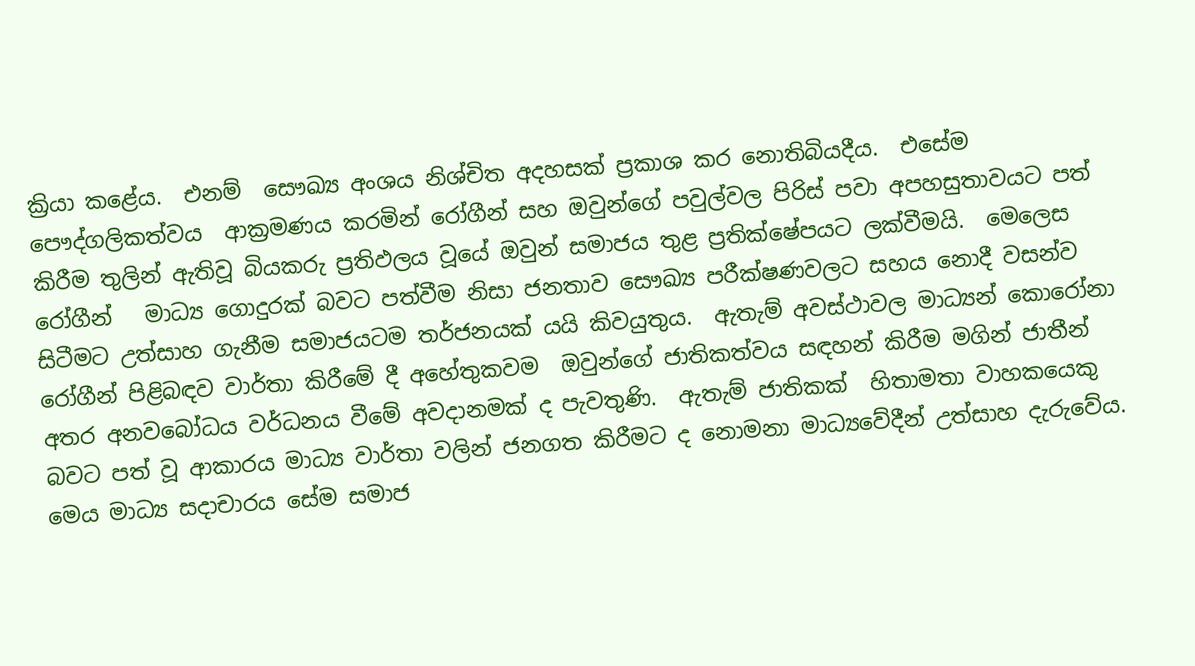ක්‍රියා කළේය.  එනම්  සෞඛ්‍ය අංශය නිශ්චිත අදහසක් ප්‍රකාශ කර නොතිබියදීය.  එසේම පෞද්ගලිකත්වය  ආක්‍රමණය කරමින් රෝගීන් සහ ඔවුන්ගේ පවුල්වල පිරිස් පවා අපහසුතාවයට පත් කිරීම තුලින් ඇතිවූ බියකරු ප්‍රතිඵලය වූයේ ඔවුන් සමාජය තුළ ප්‍රතික්ෂේපයට ලක්වීමයි.  මෙලෙස රෝගීන්   මාධ්‍ය ගොදුරක් බවට පත්වීම නිසා ජනතාව සෞඛ්‍ය පරීක්ෂණවලට සහය නොදී වසන්ව සිටීමට උත්සාහ ගැනීම සමාජයටම තර්ජනයක් යයි කිවයුතුය.  ඇතැම් අවස්ථාවල මාධ්‍යන් කොරෝනා රෝගීන් පිළිබඳව වාර්තා කිරීමේ දී අහේතුකවම  ඔවුන්ගේ ජාතිකත්වය සඳහන් කිරීම මගින් ජාතීන් අතර අනවබෝධය වර්ධනය වීමේ අවදානමක් ද පැවතුණි.  ඇතැම් ජාතිකක්  හිතාමතා වාහකයෙකු බවට පත් වූ ආකාරය මාධ්‍ය වාර්තා වලින් ජනගත කිරීමට ද නොමනා මාධ්‍යවේදීන් උත්සාහ දැරුවේය.  මෙය මාධ්‍ය සදාචාරය සේම සමාජ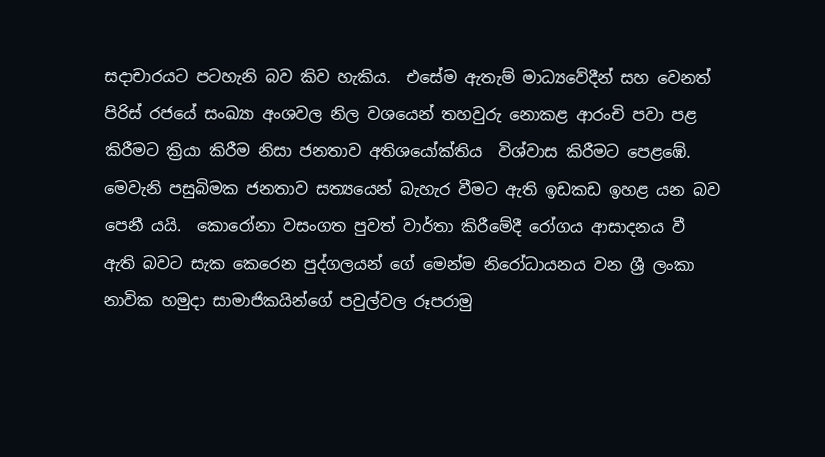සදාචාරයට පටහැනි බව කිව හැකිය.  එසේම ඇතැම් මාධ්‍යවේදීන් සහ වෙනත් පිරිස් රජයේ සංඛ්‍යා අංශවල නිල වශයෙන් තහවුරු නොකළ ආරංචි පවා පළ කිරීමට ක්‍රියා කිරීම නිසා ජනතාව අතිශයෝක්තිය  විශ්වාස කිරීමට පෙළඹේ.  මෙවැනි පසුබිමක ජනතාව සත්‍යයෙන් බැහැර වීමට ඇති ඉඩකඩ ඉහළ යන බව පෙනී යයි.  කොරෝනා වසංගත පුවත් වාර්තා කිරීමේදී රෝගය ආසාදනය වී ඇති බවට සැක කෙරෙන පුද්ගලයන් ගේ මෙන්ම නිරෝධායනය වන ශ්‍රී ලංකා නාවික හමුදා සාමාජිකයින්ගේ පවුල්වල රූපරාමු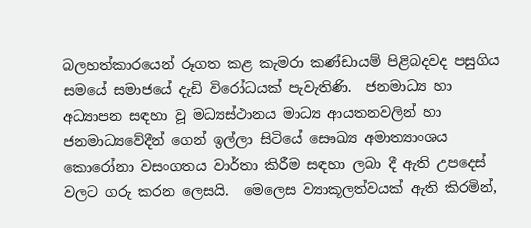බලහත්කාරයෙන් රූගත කළ කැමරා කණ්ඩායම් පිළිබදවද පසුගිය සමයේ සමාජයේ දැඩි විරෝධයක් පැවැතිණි.  ජනමාධ්‍ය හා අධ්‍යාපන සඳහා වූ මධ්‍යස්ථානය මාධ්‍ය ආයතනවලින් හා ජනමාධ්‍යවේදීන් ගෙන් ඉල්ලා සිටියේ සෞඛ්‍ය අමාත්‍යාංශය කොරෝනා වසංගතය වාර්තා කිරීම සඳහා ලබා දී ඇති උපදෙස් වලට ගරු කරන ලෙසයි.  මෙලෙස ව්‍යාකූලත්වයක් ඇති කිරමින්,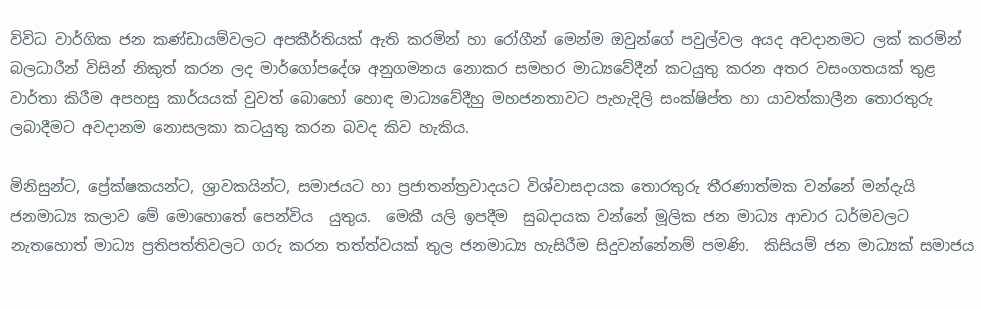විවිධ වාර්ගික ජන කණ්ඩායම්වලට අපකීර්තියක් ඇති කරමින් හා රෝගීන් මෙන්ම ඔවුන්ගේ පවුල්වල අයද අවදානමට ලක් කරමින් බලධාරීන් විසින් නිකුත් කරන ලද මාර්ගෝපදේශ අනුගමනය නොකර සමහර මාධ්‍යවේදීන් කටයුතු කරන අතර වසංගතයක් තුළ වාර්තා කිරීම අපහසු කාර්යයක් වුවත් බොහෝ හොඳ මාධ්‍යවේදීහු මහජනතාවට පැහැදිලි සංක්ෂිප්ත හා යාවත්කාලීන තොරතුරු ලබාදීමට අවදානම නොසලකා කටයුතු කරන බවද කිව හැකිය.

මිනිසුන්ට, ප්‍රේක්ෂකයන්ට, ශ්‍රාවකයින්ට, සමාජයට හා ප්‍රජාතන්ත්‍රවාදයට විශ්වාසදායක තොරතුරු තීරණාත්මක වන්නේ මන්දැයි ජනමාධ්‍ය කලාව මේ මොහොතේ පෙන්විය  යුතුය.  මෙකී යලි ඉපදීම  සුබදායක වන්නේ මූලික ජන මාධ්‍ය ආචාර ධර්මවලට නැතහොත් මාධ්‍ය ප්‍රතිපත්තිවලට ගරු කරන තත්ත්වයක් තුල ජනමාධ්‍ය හැසිරීම සිදුවන්නේනම් පමණි.  කිසියම් ජන මාධ්‍යක් සමාජය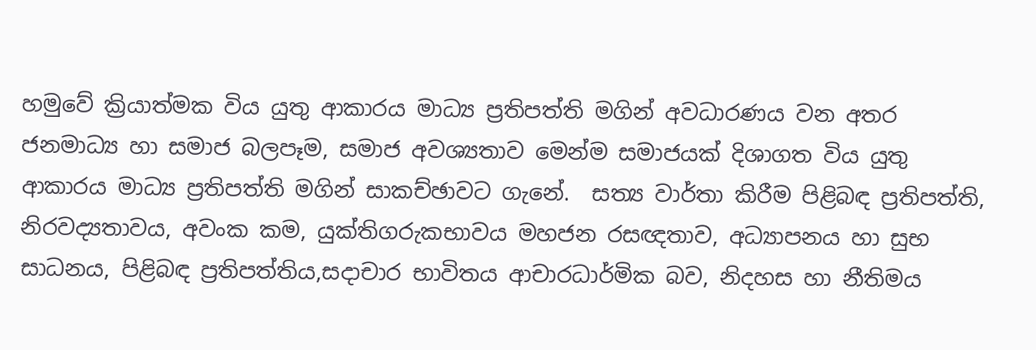හමුවේ ක්‍රියාත්මක විය යුතු ආකාරය මාධ්‍ය ප්‍රතිපත්ති මගින් අවධාරණය වන අතර ජනමාධ්‍ය හා සමාජ බලපෑම, සමාජ අවශ්‍යතාව මෙන්ම සමාජයක් දිශාගත විය යුතු ආකාරය මාධ්‍ය ප්‍රතිපත්ති මගින් සාකච්ඡාවට ගැනේ.  සත්‍ය වාර්තා කිරීම පිළිබඳ ප්‍රතිපත්ති, නිරවද්‍යතාවය, අවංක කම, යුක්තිගරුකභාවය මහජන රසඥතාව, අධ්‍යාපනය හා සුභ සාධනය, පිළිබඳ ප්‍රතිපත්තිය,සදාචාර භාවිතය ආචාරධාර්මික බව, නිදහස හා නීතිමය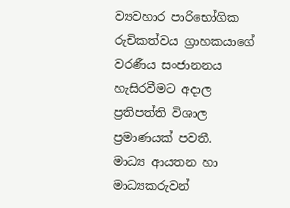ව්‍යවහාර පාරිභෝගික රුචිකත්වය ග්‍රාහකයාගේ වරණීය සංජානනය හැසිරවීමට අදාල ප්‍රතිපත්ති විශාල ප්‍රමාණයක් පවතී.  මාධ්‍ය ආයතන හා මාධ්‍යකරුවන්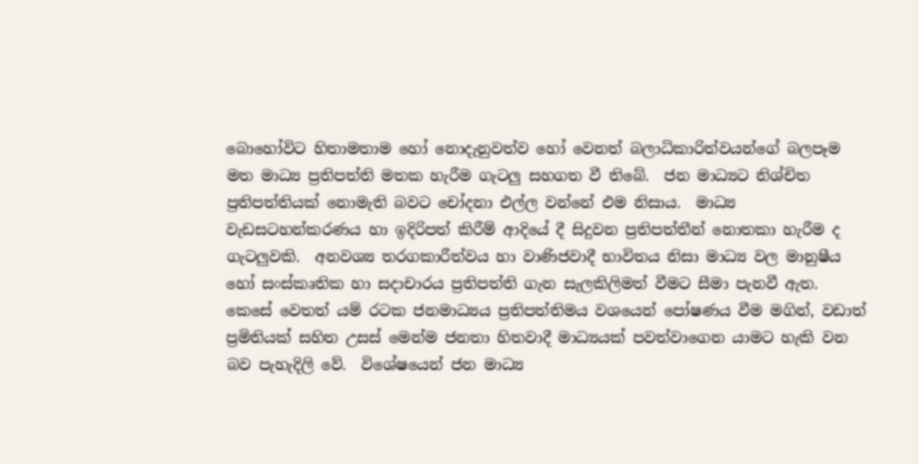බොහෝවිට හිතාමතාම හෝ නොදැනුවත්ව හෝ වෙනත් බලාධිකාරිත්වයන්ගේ බලපෑම මත මාධ්‍ය ප්‍රතිපත්ති මතක හැරීම ගැටලු සහගත වී තිබේ.  ජන මාධ්‍යට නිශ්චිත ප්‍රතිපත්තියක් නොමැති බවට චෝදනා එල්ල වන්නේ එම නිසාය.  මාධ්‍ය වැඩසටහන්කරණය හා ඉදිරිපත් කිරීම් ආදියේ දී සිදුවන ප්‍රතිපත්තීන් නොතකා හැරීම ද ගැටලුවකි.  අනවශ්‍ය තරගකාරීත්වය හා වාණිජවාදී භාවිතය නිසා මාධ්‍ය වල මානුෂීය හෝ සංස්කෘතික හා සදාචාරය ප්‍රතිපත්ති ගැන සැලකිලිමත් වීමට සීමා පැනවී ඇත.  කෙසේ වෙතත් යම් රටක ජනමාධ්‍යය ප්‍රතිපත්තිමය වශයෙන් පෝෂණය වීම මගින්, වඩාත් ප්‍රමිතියක් සහිත උසස් මෙන්ම ජනතා හිතවාදී මාධ්‍යයක් පවත්වාගෙන යාමට හැකි වන බව පැහැදිලි වේ.  විශේෂයෙන් ජන මාධ්‍ය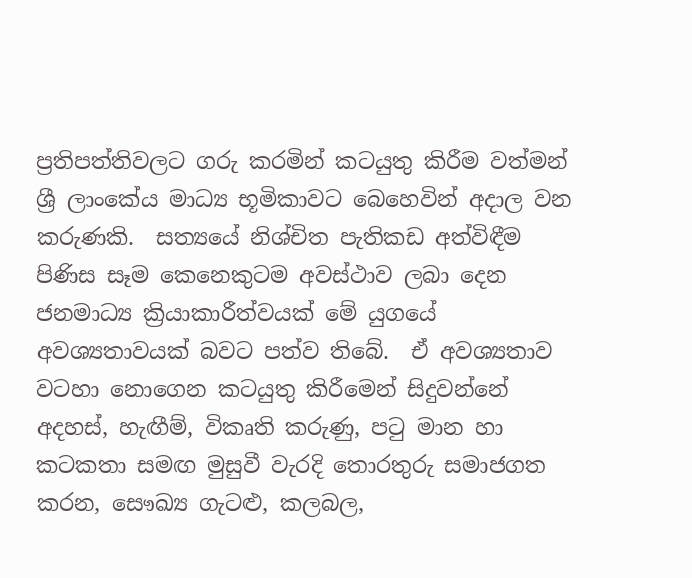ප්‍රතිපත්තිවලට ගරු කරමින් කටයුතු කිරීම වත්මන් ශ්‍රී ලාංකේය මාධ්‍ය භූමිකාවට බෙහෙවින් අදාල වන කරුණකි.  සත්‍යයේ නිශ්චිත පැතිකඩ අත්විඳීම පිණිස සෑම කෙනෙකුටම අවස්ථාව ලබා දෙන ජනමාධ්‍ය ක්‍රියාකාරීත්වයක් මේ යුගයේ අවශ්‍යතාවයක් බවට පත්ව තිබේ.  ඒ අවශ්‍යතාව වටහා නොගෙන කටයුතු කිරීමෙන් සිදුවන්නේ අදහස්, හැඟීම්, විකෘති කරුණු, පටු මාන හා කටකතා සමඟ මුසුවී වැරදි තොරතුරු සමාජගත කරන, සෞඛ්‍ය ගැටළු, කලබල,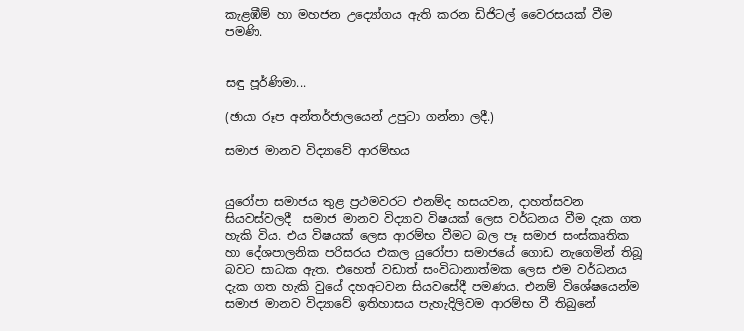කැළඹීම් හා මහජන උද්‍යෝගය ඇති කරන ඩිජිටල් වෛරසයක් වීම පමණි.


සඳු පූර්ණිමා...

(ඡායා රූප අන්තර්ජාලයෙන් උපුටා ගන්නා ලදී.)

සමාජ මානව විද්‍යාවේ ආරම්භය


යුරෝපා සමාජය තුළ ප්‍රථමවරට එනම්ද හසයවන, දාහත්සවන සියවස්වලදී  සමාජ මානව විද්‍යාව විෂයක් ලෙස වර්ධනය වීම දැක ගත හැකි විය. එය විෂයක් ලෙස ආරම්භ වීමට බල පෑ සමාජ සංස්කෘතික හා දේශපාලනික පරිසරය එකල යුරෝපා සමාජයේ ගොඩ නැගෙමින් තිබූ බවට සාධක ඇත. එහෙත් වඩාත් සංවිධානාත්මක ලෙස එම වර්ධනය දැක ගත හැකි වුයේ දහඅටවන සියවසේදී පමණය. එනම් විශේෂයෙන්ම සමාජ මානව විද්‍යාවේ ඉතිහාසය පැහැදිලිවම ආරම්භ වී තිබුනේ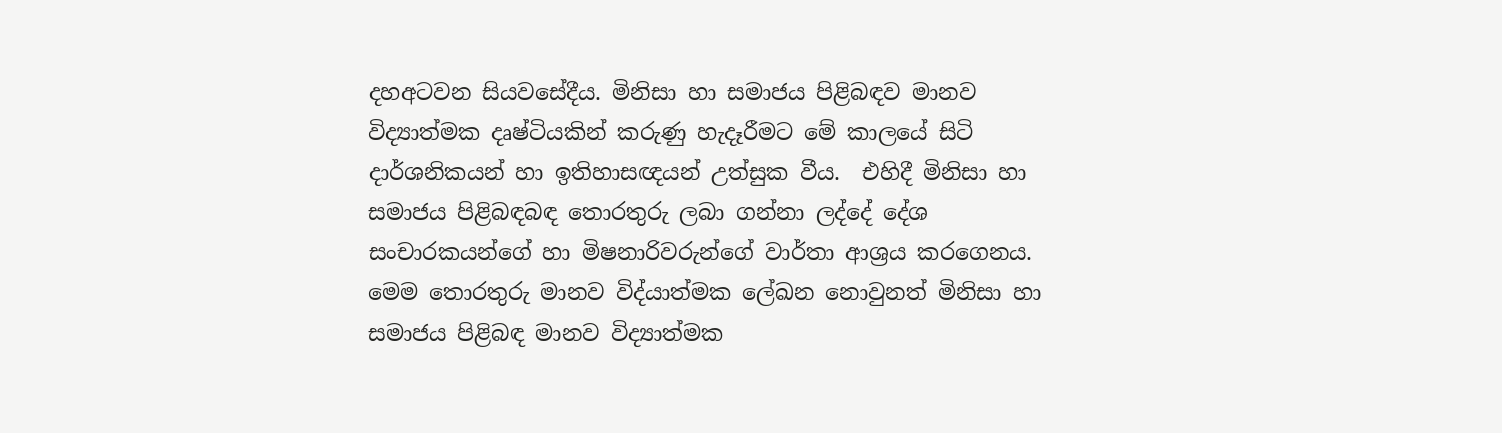දහඅටවන සියවසේදීය. මිනිසා හා සමාජය පිළිබඳව මානව විද්‍යාත්මක දෘෂ්ටියකින් කරුණු හැදෑරීමට මේ කාලයේ සිටි දාර්ශනිකයන් හා ඉතිහාසඥයන් උත්සුක වීය.  එහිදී මිනිසා හා සමාජය පිළිබඳබඳ තොරතුරු ලබා ගන්නා ලද්දේ දේශ සංචාරකයන්ගේ හා මිෂනාරිවරුන්ගේ වාර්තා ආශ්‍රය කරගෙනය.  මෙම තොරතුරු මානව විද්යාත්මක ලේඛන නොවුනත් මිනිසා හා සමාජය පිළිබඳ මානව විද්‍යාත්මක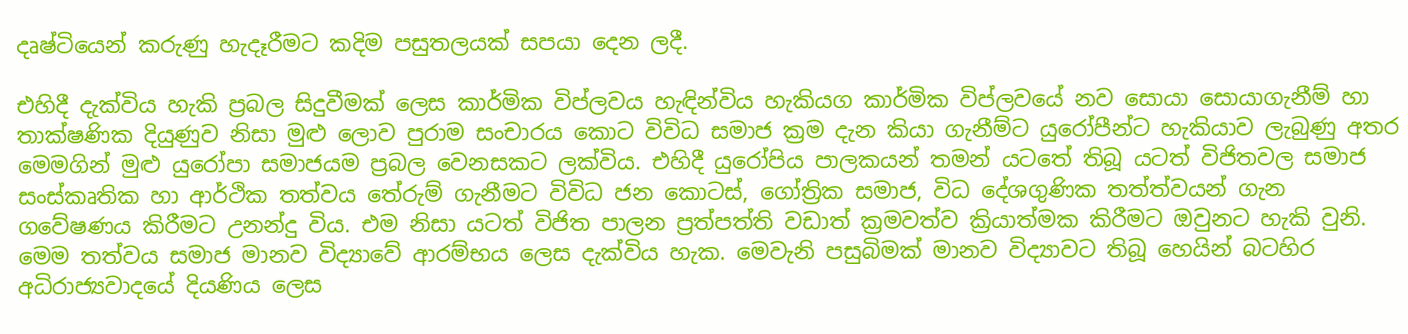දෘෂ්ටියෙන් කරුණු හැදෑරීමට කදිම පසුතලයක් සපයා දෙන ලදී.

එහිදී දැක්විය හැකි ප්‍රබල සිදුවීමක් ලෙස කාර්මික විප්ලවය හැඳින්විය හැකියග කාර්මික විප්ලවයේ නව සොයා සොයාගැනීම් හා තාක්ෂණික දියුණුව නිසා මුළු ලොව පුරාම සංචාරය කොට විවිධ සමාජ ක්‍රම දැන කියා ගැනීම්ට යුරෝපීන්ට හැකියාව ලැබුණු අතර මෙමගින් මුළු යුරෝපා සමාජයම ප්‍රබල වෙනසකට ලක්විය. එහිදී යුරෝපිය පාලකයන් තමන් යටතේ තිබූ යටත් විජිතවල සමාජ සංස්කෘතික හා ආර්ථික තත්වය තේරුම් ගැනීමට විවිධ ජන කොටස්, ගෝත්‍රික සමාජ, විධ දේශගුණික තත්ත්වයන් ගැන ගවේෂණය කිරීමට උනන්දු විය. එම නිසා යටත් විජිත පාලන ප්‍රත්පත්ති වඩාත් ක්‍රමවත්ව ක්‍රියාත්මක කිරීමට ඔවුනට හැකි වුනි. මෙම තත්වය සමාජ මානව විද්‍යාවේ ආරම්භය ලෙස දැක්විය හැක. මෙවැනි පසුබිමක් මානව විද්‍යාවට තිබූ හෙයින් බටහිර අධිරාජ්‍යවාදයේ දියණිය ලෙස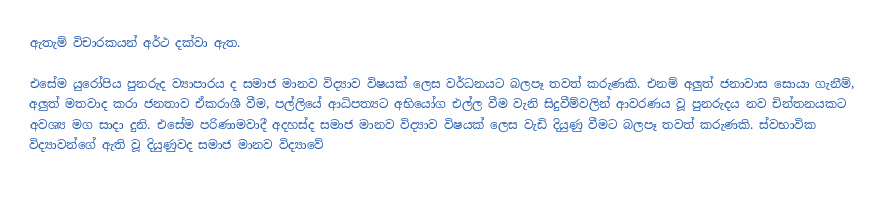ඇතැම් විචාරකයන් අර්ථ දක්වා ඇත.

එසේම යුරෝපිය පුනරුද ව්‍යාපාරය ද සමාජ මානව විද්‍යාව විෂයක් ලෙස වර්ධනයට බලපෑ තවත් කරුණකි. එනම් අලුත් ජනාවාස සොයා ගැනීම්, අලුත් මතවාද කරා ජනතාව ඒකරාශී වීම, පල්ලියේ ආධිපත්‍යට අභියෝග එල්ල වීම වැනි සිදුවීම්වලින් ආවරණය වූ පුනරුදය නව චින්තනයකට අවශ්‍ය මග සාදා දුනි. එසේම පරිණාමවාදී අදහස්ද සමාජ මානව විද්‍යාව විෂයක් ලෙස වැඩි දියුණු වීමට බලපෑ තවත් කරුණකි. ස්වභාවික විද්‍යාවන්ගේ ඇති වූ දියුණුවද සමාජ මානව විද්‍යාවේ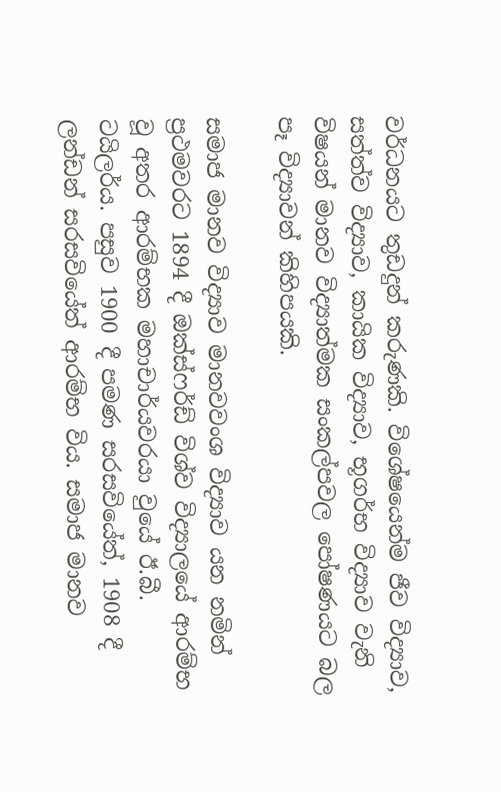වර්ධනයට තුඩදුන් කරුණකි. විශේෂයෙන්ම ජීව විද්‍යාව, සත්ත්ව විද්‍යාව, කායික විද්‍යාව, භූගර්භ විද්‍යාව වැනි විෂයන් මානව විද්‍යාත්මක සංකල්පවල පෝෂණයට බල පෑ විද්‍යාවන් කිහිපයකි.

සමාජ මානව විද්‍යාව මානවවංශ විද්‍යාව යන නමින් ප්‍රථමවරට 1894 දී ඔක්ස්ෆර්ඩ් විශ්ව විද්‍යාලයේ ආරම්භ වූ අතර ආරම්භක මහාචාර්යවරයා වුයේ ඊ.බී. ටයිලර්ය. පසුව 1900 දී පමණ සරසවියේත්, 1908 දී ලන්ඩන් සරසවියේත් ආරම්භ විය. සමාජ මානව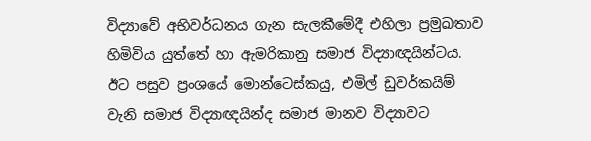විද්‍යාවේ අභිවර්ධනය ගැන සැලකීමේදී එහිලා ප්‍රමුඛතාව හිමිවිය යුත්තේ හා ඇමරිකානු සමාජ විද්‍යාඥයින්ටය. ඊට පසුව ප්‍රංශයේ මොන්ටෙස්කයු, එමිල් ඩුවර්කයිම් වැනි සමාජ විද්‍යාඥයින්ද සමාජ මානව විද්‍යාවට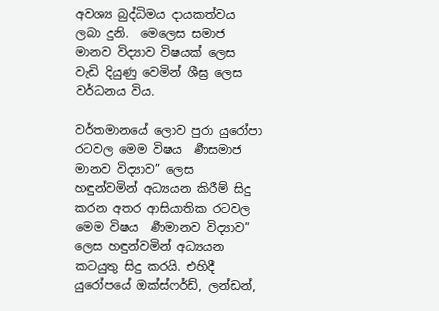අවශ්‍ය බුද්ධිමය දායකත්වය ලබා දුනි.  මෙලෙස සමාජ මානව විද්‍යාව විෂයක් ලෙස වැඩි දියුණු වෙමින් ශීඝ්‍ර ලෙස වර්ධනය විය.

වර්තමානයේ ලොව පුරා යුරෝපා රටවල මෙම විෂය  ර්‍ණසමාජ මානව විද්‍යාව” ලෙස හඳුන්වමින් අධ්‍යයන කිරීම් සිදු කරන අතර ආසියාතික රටවල මෙම විෂය  ර්‍ණමානව විද්‍යාව” ලෙස හඳුන්වමින් අධ්‍යයන කටයුතු සිදු කරයි. එහිදී යුරෝපයේ ඔක්ස්ෆර්ඩ්, ලන්ඩන්,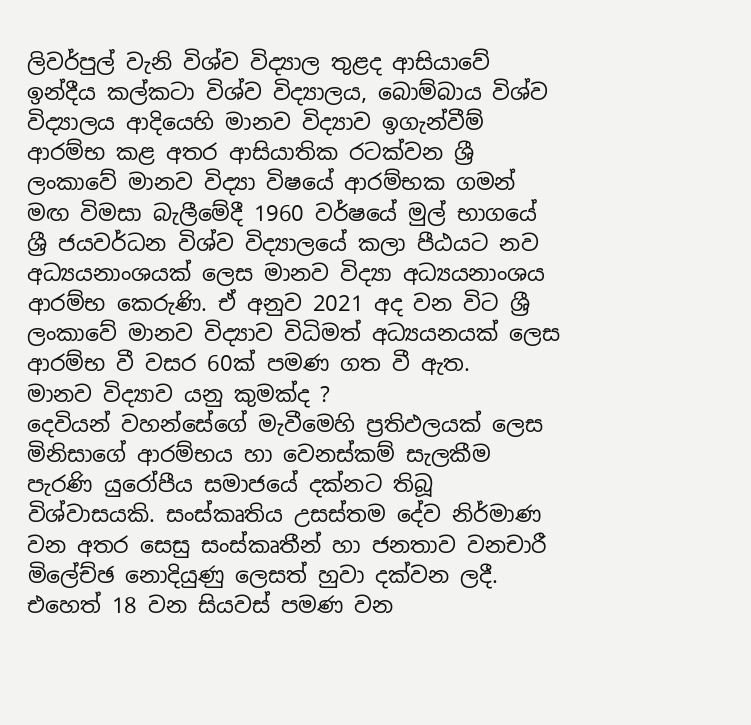ලිවර්පුල් වැනි විශ්ව විද්‍යාල තුළද ආසියාවේ ඉන්දීය කල්කටා විශ්ව විද්‍යාලය, බොම්බාය විශ්ව විද්‍යාලය ආදියෙහි මානව විද්‍යාව ඉගැන්වීම් ආරම්භ කළ අතර ආසියාතික රටක්වන ශ්‍රී ලංකාවේ මානව විද්‍යා විෂයේ ආරම්භක ගමන් මඟ විමසා බැලීමේදී 1960 වර්ෂයේ මුල් භාගයේ ශ්‍රී ජයවර්ධන විශ්ව විද්‍යාලයේ කලා පීඨයට නව අධ්‍යයනාංශයක් ලෙස මානව විද්‍යා අධ්‍යයනාංශය ආරම්භ කෙරුණි. ඒ අනුව 2021 අද වන විට ශ්‍රී ලංකාවේ මානව විද්‍යාව විධිමත් අධ්‍යයනයක් ලෙස ආරම්භ වී වසර 60ක් පමණ ගත වී ඇත.
මානව විද්‍යාව යනු කුමක්ද ?
දෙවියන් වහන්සේගේ මැවීමෙහි ප්‍රතිඵලයක් ලෙස මිනිසාගේ ආරම්භය හා වෙනස්කම් සැලකීම පැරණි යුරෝපීය සමාජයේ දක්නට තිබූ විශ්වාසයකි. සංස්කෘතිය උසස්තම දේව නිර්මාණ වන අතර සෙසු සංස්කෘතීන් හා ජනතාව වනචාරී මිලේච්ඡ නොදියුණු ලෙසත් හුවා දක්වන ලදී. එහෙත් 18 වන සියවස් පමණ වන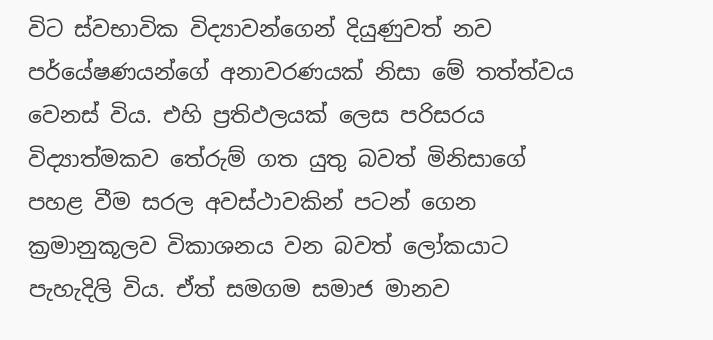විට ස්වභාවික විද්‍යාවන්ගෙන් දියුණුවත් නව පර්යේෂණයන්ගේ අනාවරණයක් නිසා මේ තත්ත්වය වෙනස් විය. එහි ප්‍රතිඵලයක් ලෙස පරිසරය විද්‍යාත්මකව තේරුම් ගත යුතු බවත් මිනිසාගේ පහළ වීම සරල අවස්ථාවකින් පටන් ගෙන ක්‍රමානුකූලව විකාශනය වන බවත් ලෝකයාට පැහැදිලි විය. ඒත් සමගම සමාජ මානව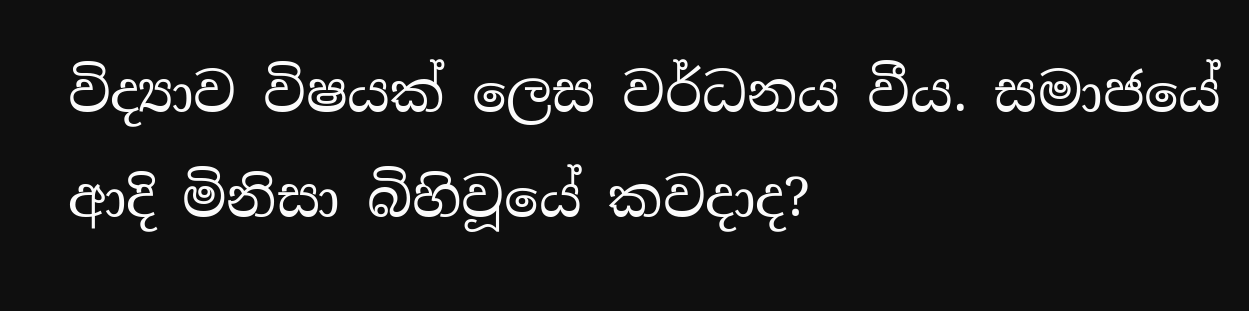විද්‍යාව විෂයක් ලෙස වර්ධනය වීය. සමාජයේ ආදි මිනිසා බිහිවූයේ කවදාද?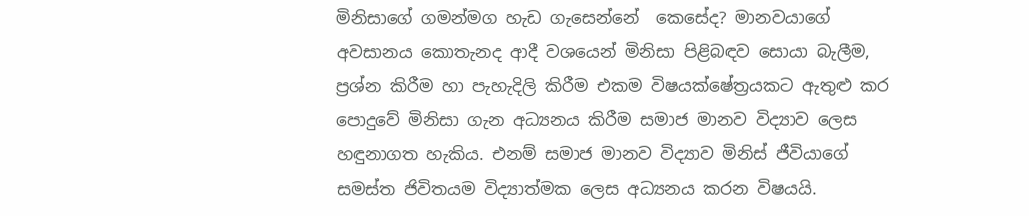මිනිසාගේ ගමන්මග හැඩ ගැසෙන්නේ  කෙසේද? මානවයාගේ අවසානය කොතැනද ආදී වශයෙන් මිනිසා පිළිබඳව සොයා බැලීම, ප්‍රශ්න කිරීම හා පැහැදිලි කිරීම එකම විෂයක්ෂේත්‍රයකට ඇතුළු කර පොදුවේ මිනිසා ගැන අධ්‍යනය කිරීම සමාජ මානව විද්‍යාව ලෙස හඳුනාගත හැකිය. එනම් සමාජ මානව විද්‍යාව මිනිස් ජීවියාගේ සමස්ත ජිවිතයම විද්‍යාත්මක ලෙස අධ්‍යනය කරන විෂයයි.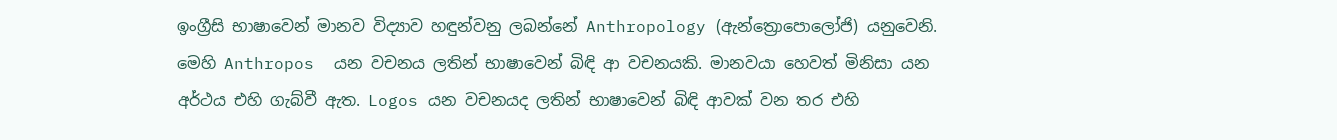ඉංග්‍රීසි භාෂාවෙන් මානව විද්‍යාව හඳුන්වනු ලබන්නේ Anthropology (ඇන්ත්‍රොපොලෝජි) යනුවෙනි. මෙහි Anthropos  යන වචනය ලතින් භාෂාවෙන් බිඳි ආ වචනයකි. මානවයා හෙවත් මිනිසා යන අර්ථය එහි ගැබ්වී ඇත. Logos යන වචනයද ලතින් භාෂාවෙන් බිඳි ආවක් වන තර එහි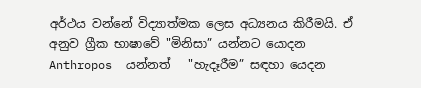අර්ථය වන්නේ විද්‍යාත්මක ලෙස අධ්‍යනය කිරීමයි. ඒ අනුව ග්‍රීක භාෂාවේ "මිනිසා” යන්නට යොදන Anthropos  යන්නත්   "හැදෑරීම” සඳහා යෙදන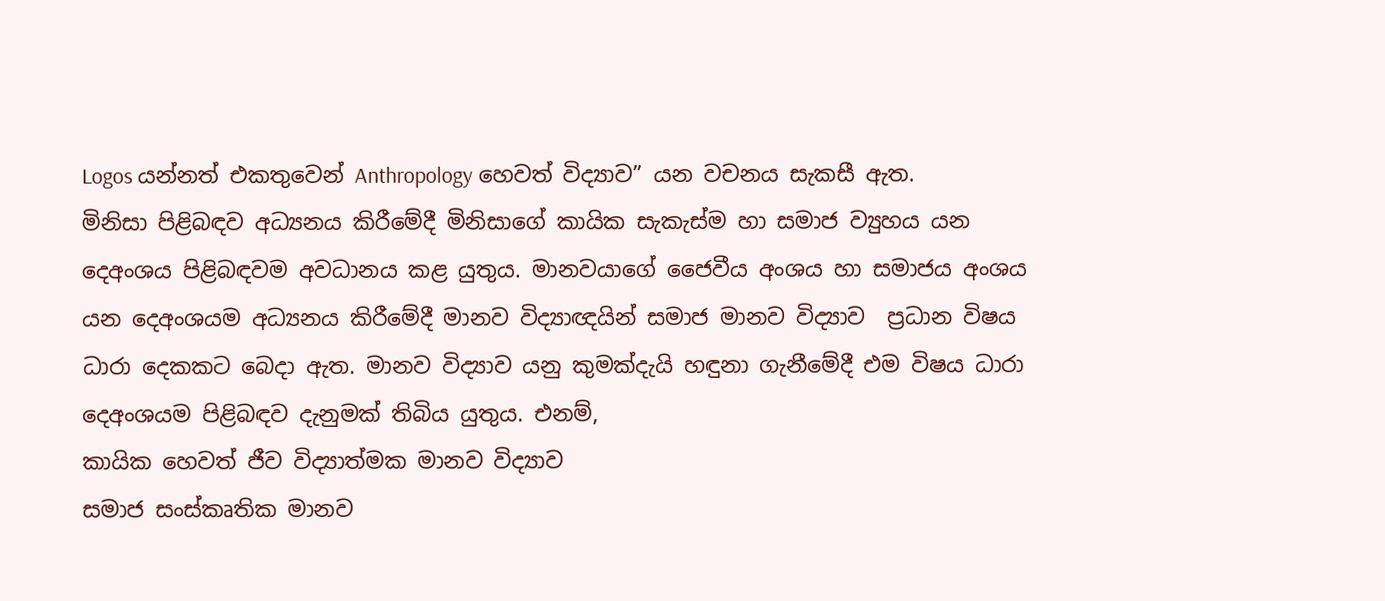Logos යන්නත් එකතුවෙන් Anthropology හෙවත් විද්‍යාව” යන වචනය සැකසී ඇත.
මිනිසා පිළිබඳව අධ්‍යනය කිරීමේදී මිනිසාගේ කායික සැකැස්ම හා සමාජ ව්‍යුහය යන දෙඅංශය පිළිබඳවම අවධානය කළ යුතුය. මානවයාගේ ජෛවීය අංශය හා සමාජය අංශය යන දෙඅංශයම අධ්‍යනය කිරීමේදී මානව විද්‍යාඥයින් සමාජ මානව විද්‍යාව  ප්‍රධාන විෂය ධාරා දෙකකට බෙදා ඇත. මානව විද්‍යාව යනු කුමක්දැයි හඳුනා ගැනීමේදී එම විෂය ධාරා දෙඅංශයම පිළිබඳව දැනුමක් තිබිය යුතුය. එනම්,
කායික හෙවත් ජීව විද්‍යාත්මක මානව විද්‍යාව
සමාජ සංස්කෘතික මානව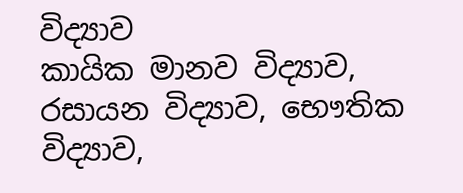විද්‍යාව
කායික මානව විද්‍යාව, රසායන විද්‍යාව, භෞතික විද්‍යාව,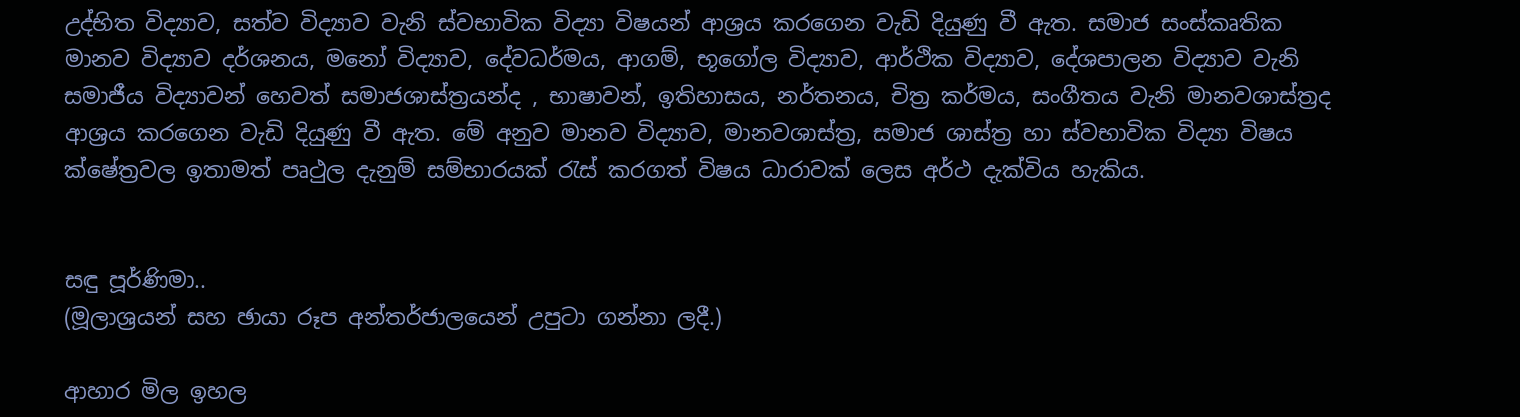උද්භිත විද්‍යාව, සත්ව විද්‍යාව වැනි ස්වභාවික විද්‍යා විෂයන් ආශ්‍රය කරගෙන වැඩි දියුණු වී ඇත. සමාජ සංස්කෘතික මානව විද්‍යාව දර්ශනය, මනෝ විද්‍යාව, දේවධර්මය, ආගම්, භූගෝල විද්‍යාව, ආර්ථික විද්‍යාව, දේශපාලන විද්‍යාව වැනි සමාජීය විද්‍යාවන් හෙවත් සමාජශාස්ත්‍රයන්ද , භාෂාවන්, ඉතිහාසය, නර්තනය, චිත්‍ර කර්මය, සංගීතය වැනි මානවශාස්ත්‍රද ආශ්‍රය කරගෙන වැඩි දියුණු වී ඇත. මේ අනුව මානව විද්‍යාව, මානවශාස්ත්‍ර, සමාජ ශාස්ත්‍ර හා ස්වභාවික විද්‍යා විෂය ක්ෂේත්‍රවල ඉතාමත් පෘථුල දැනුම් සම්භාරයක් රැස් කරගත් විෂය ධාරාවක් ලෙස අර්ථ දැක්විය හැකිය.


සඳු පූර්ණිමා..
(මූලාශ්‍රයන් සහ ඡායා රූප අන්තර්ජාලයෙන් උපුටා ගන්නා ලදී.)

ආහාර මිල ඉහල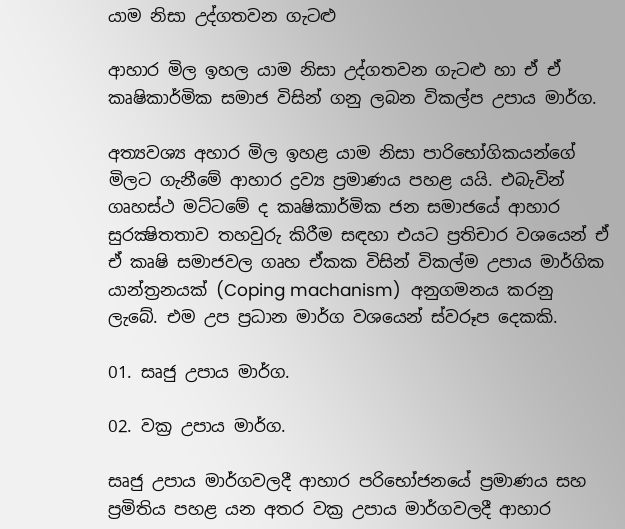යාම නිසා උද්ගතවන ගැටළු

ආහාර මිල ඉහල යාම නිසා උද්ගතවන ගැටළු හා ඒ ඒ කෘෂිකාර්මික සමාජ විසින් ගනු ලබන විකල්ප උපාය මාර්ග.

අත්‍යවශ්‍ය අහාර මිල ඉහළ යාම නිසා පාරිභෝගිකයන්ගේ මිලට ගැනීමේ ආහාර ද්‍රව්‍ය ප්‍රමාණය පහළ යයි. එබැවින් ගෘහස්ථ මට්ටමේ ද කෘෂිකාර්මික ජන සමාජයේ ආහාර සුරක්‍ෂිතතාව තහවුරු කිරීම සඳහා එයට ප්‍රතිචාර වශයෙන් ඒ ඒ කෘෂි සමාජවල ගෘහ ඒකක විසින් විකල්ම උපාය මාර්ගික යාන්ත්‍රනයක් (Coping machanism)  අනුගමනය කරනු ලැබේ. එම උප ප්‍රධාන මාර්ග වශයෙන් ස්වරූප දෙකකි.

01. සෘජු උපාය මාර්ග.

02. වක්‍ර උපාය මාර්ග.

සෘජු උපාය මාර්ගවලදී ආහාර පරිභෝජනයේ ප්‍රමාණය සහ ප්‍රමිතිය පහළ යන අතර වක්‍ර උපාය මාර්ගවලදී ආහාර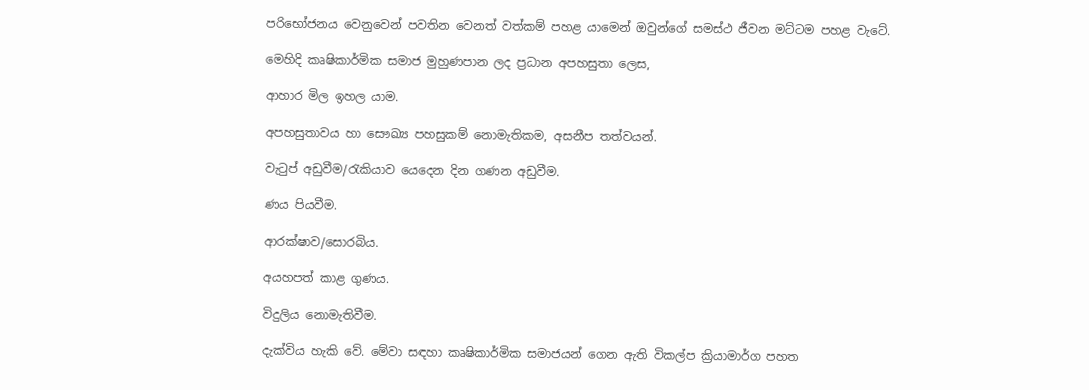පරිභෝජනය වෙනුවෙන් පවතින වෙනත් වත්කම් පහළ යාමෙන් ඔවුන්ගේ සමස්ථ ජීවන මට්ටම පහළ වැටේ.

මෙහිදි කෘෂිකාර්මික සමාජ මුහුණපාන ලද ප්‍රධාන අපහසුතා ලෙස,

ආහාර මිල ඉහල යාම.

අපහසුතාවය හා සෞඛ්‍ය පහසුකම් නොමැතිකම, අසනීප තත්වයන්.

වැටුප් අඩුවීම/රැකියාව යෙදෙන දින ගණන අඩුවීම.

ණය පියවීම.

ආරක්ෂාව/සොරබිය.

අයහපත් කාළ ගුණය.

විදුලිය නොමැතිවීම.

දැක්විය හැකි වේ. මේවා සඳහා කෘෂිකාර්මික සමාජයන් ගෙන ඇති විකල්ප ක්‍රියාමාර්ග පහත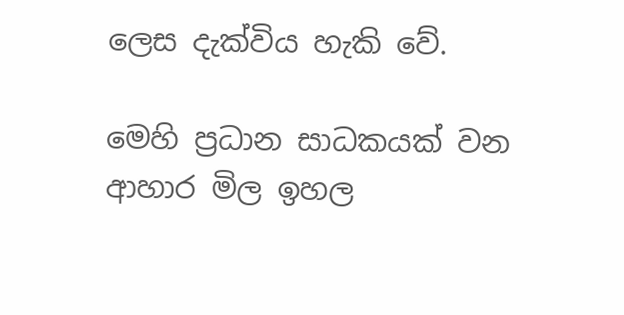ලෙස දැක්විය හැකි වේ.

මෙහි ප්‍රධාන සාධකයක් වන ආහාර මිල ඉහල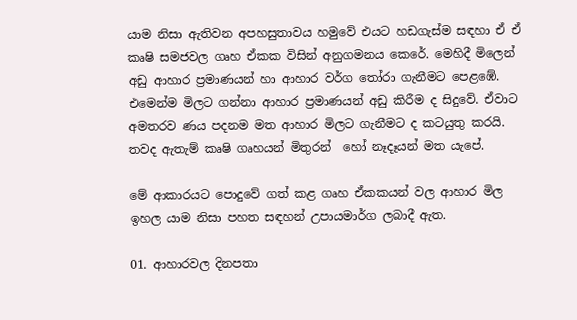යාම නිසා ඇතිවන අපහසුතාවය හමුවේ එයට හඩගැස්ම සඳහා ඒ ඒ  කෘෂි සමජවල ගෘහ ඒකක විසින් අනුගමනය කෙරේ. මෙහිදී මිලෙන් අඩු ආහාර ප්‍රමාණයන් හා ආහාර වර්ග තෝරා ගැනීමට පෙළඹේ. එමෙන්ම මිලට ගන්නා ආහාර ප්‍රමාණයන් අඩු කිරීම ද සිදුවේ. ඒවාට අමතරව ණය පදනම මත ආහාර මිලට ගැනීමට ද කටයුතු කරයි. තවද ඇතැම් කෘෂි ගෘහයන් මිතුරන්  හෝ නෑදෑයන් මත යැපේ.

මේ ආකාරයට පොදුවේ ගත් කළ ගෘහ ඒකකයන් වල ආහාර මිල ඉහල යාම නිසා පහත සඳහන් උපායමාර්ග ලබාදී ඇත.

01. ආහාරවල දිනපතා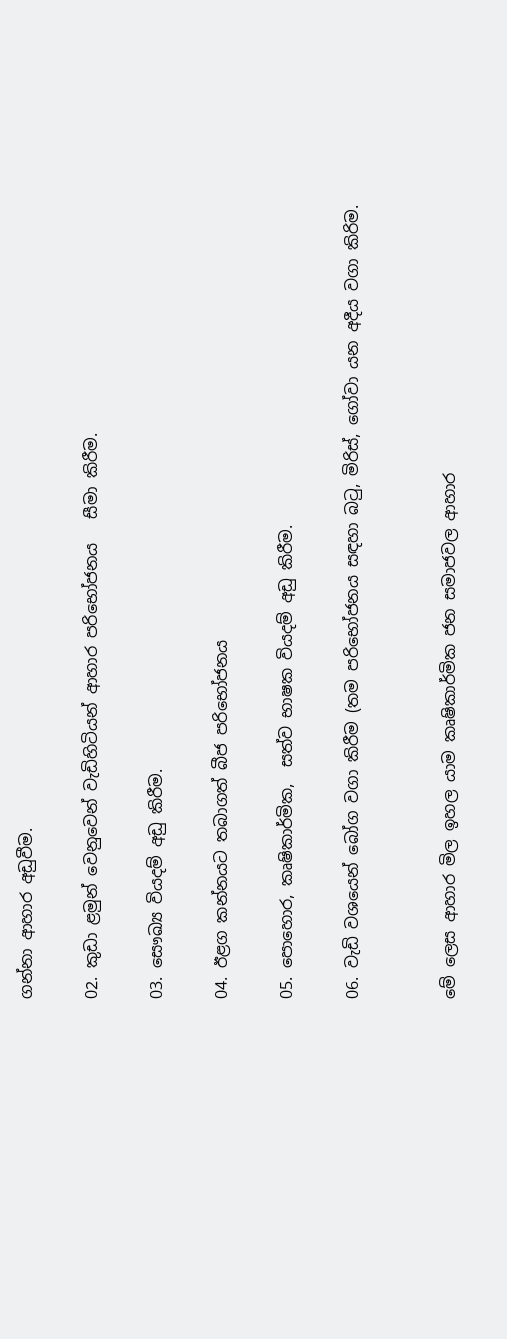ගන්නා ආහාර අඩුවීම.

02. කුඩා ළමුන් වෙනුවෙන් වැඩිහිටියන් ආහාර පරිභෝජනය   සීමා කිරීම.

03. සෞඛ්‍ය වියදම් අඩු කිරීම.

04. ඊළග කන්නයට තබාගත් බීජ පරිභෝජනය

05. පොහොර, කෘෂිකාර්මික,  සත්ව භාෂක වියදම් අඩු කිරීම.

06. වැඩි වශයෙන් බෝග වගා කිරීම (තම පරිභෝජනය සඳහා බටු, මිරිස්, ගෝවා යන අදීය වගා කිරිම.


මේ ලෙස ආහාර මිල ඉහල යාම කෘෂිකාර්මික ජන සමාජවල ආහාර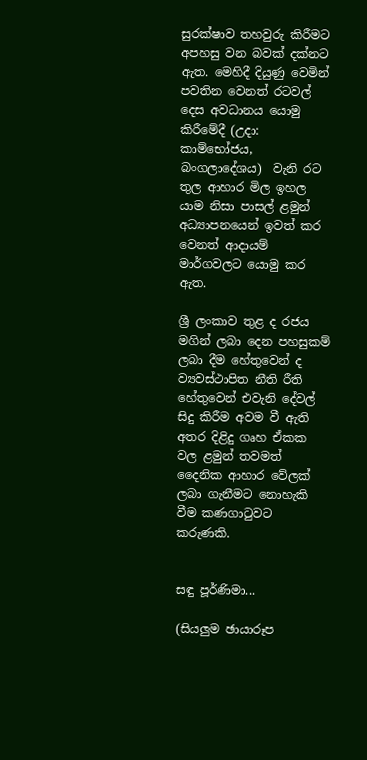සුරක්ෂාව තහවුරු කිරීමට අපහසු වන බවක් දක්නට ඇත. මෙහිදී දියුණු වෙමින් පවතින වෙනත් රටවල් දෙස අවධානය යොමු කිරීමේදී (උදා: කාම්භෝජය, බංගලාදේශය)  වැනි රට තුල ආහාර මිල ඉහල යාම නිසා පාසල් ළමුන් අධ්‍යාපනයෙන් ඉවත් කර වෙනත් ආදායම් මාර්ගවලට යොමු කර ඇත.

ශ්‍රී ලංකාව තුළ ද රජය මගින් ලබා දෙන පහසුකම් ලබා දීම හේතුවෙන් ද ව්‍යවස්ථාපිත නීති රීති හේතුවෙන් එවැනි දේවල් සිදු කිරීම අවම වී ඇති අතර දිළිදු ගෘහ ඒකක වල ළමුන් තවමත් දෛනික ආහාර වේලක් ලබා ගැනීමට නොහැකි වීම කණගාටුවට කරුණකි.


සඳු පූර්ණිමා...

(සියලුම ඡායාරූප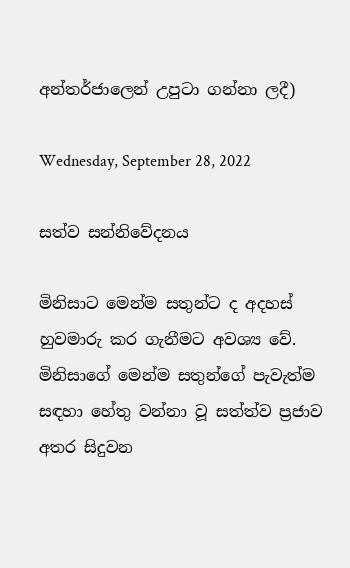අන්තර්ජාලෙන් උපුටා ගන්නා ලදී)

Wednesday, September 28, 2022

සත්ව සන්නිවේදනය

මිනිසාට මෙන්ම සතුන්ට ද අදහස් හුවමාරු කර ගැනීමට අවශ්‍ය වේ.  මිනිසාගේ මෙන්ම සතුන්ගේ පැවැත්ම සඳහා හේතු වන්නා වූ සත්ත්ව ප්‍රජාව අතර සිදුවන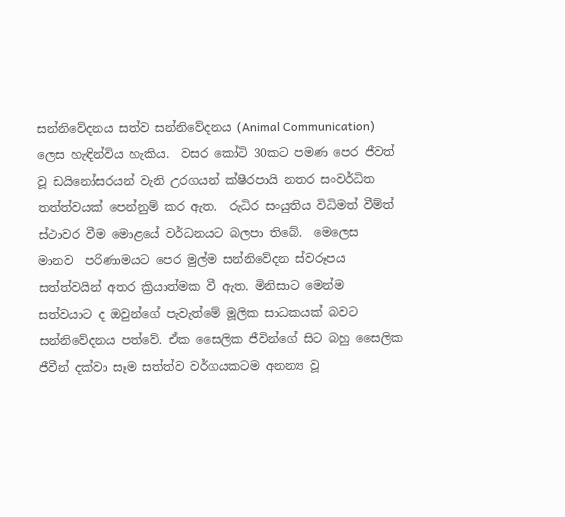සන්නිවේදනය සත්ව සන්නිවේදනය (Animal Communication) ලෙස හැඳින්විය හැකිය.  වසර කෝටි 30කට පමණ පෙර ජීවත් වූ ඩයිනෝසරයන් වැනි උරගයන් ක්ෂීරපායි නතර සංවර්ධිත තත්ත්වයක් පෙන්නුම් කර ඇත.  රුධිර සංයුතිය විධිමත් වීම්ත් ස්ථාවර වීම මොළයේ වර්ධනයට බලපා තිබේ.  මෙලෙස  මානව  පරිණාමයට පෙර මුල්ම සන්නිවේදන ස්වරූපය සත්ත්වයින් අතර ක්‍රියාත්මක වී ඇත. මිනිසාට මෙන්ම සත්වයාට ද ඔවුන්ගේ පැවැත්මේ මූලික සාධකයක් බවට සන්නිවේදනය පත්වේ. ඒක සෛලික ජීවින්ගේ සිට බහු සෛලික ජීවීන් දක්වා සෑම සත්ත්ව වර්ගයකටම අනන්‍ය වූ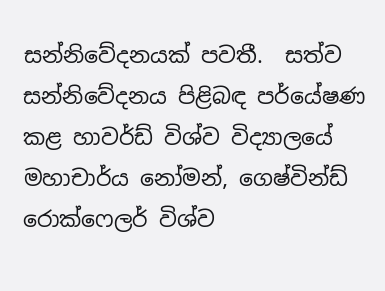සන්නිවේදනයක් පවතී.  සත්ව සන්නිවේදනය පිළිබඳ පර්යේෂණ කළ හාවර්ඩ් විශ්ව විද්‍යාලයේ  මහාචාර්ය නෝමන්, ගෙෂ්වින්ඩ් රොක්ෆෙලර් විශ්ව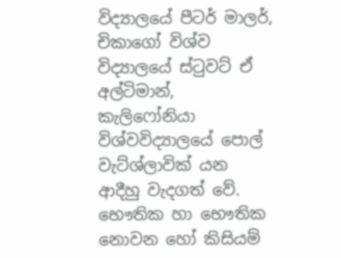විද්‍යාලයේ පීටර් මාලර්, චිකාගෝ විශ්ව විද්‍යාලයේ ස්ටුවට් ඒ අල්ටිමාන්, කැලිෆෝනියා විශ්වවිද්‍යාලයේ පොල් වැට්ශ්ලාවික් යන ආදීහු වැදගත් වේ.  භෞතික හා භෞතික නොවන හෝ කිසියම්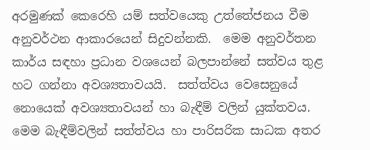අරමුණක් කෙරෙහි යම් සත්වයෙකු උත්තේජනය වීම අනුවර්ථන ආකාරයෙන් සිදුවන්නකි.  මෙම අනුවර්තන කාර්ය සඳහා ප්‍රධාන වශයෙන් බලපාන්නේ සත්වය තුළ හට ගන්නා අවශ්‍යතාවයයි.  සත්ත්වය වෙසෙනුයේ නොයෙක් අවශ්‍යතාවයන් හා බැඳීම් වලින් යුක්තවය.  මෙම බැඳීම්වලින් සත්ත්වය හා පාරිසරික සාධක අතර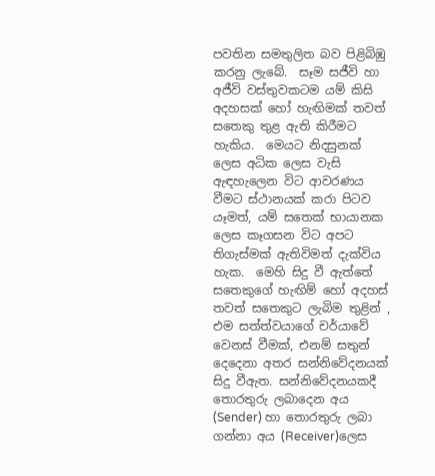පවතින සමතුලිත බව පිළිබිඹු කරනු ලැබේ.  සෑම සජීවි හා අජීවි වස්තුවකටම යම් කිසි අදහසක් හෝ හැඟිමක් තවත් සතෙකු තුළ ඇති කිරීමට හැකිය.  මෙයට නිදසුනක් ලෙස අධික ලෙස වැසි ඇඳහැලෙන විට ආවරණය වීමට ස්ථානයක් කරා පිටව යෑමත්, යම් සතෙක් භායානක ලෙස කෑගසන විට අපට තිගැස්මක් ඇතිවිමත් දැක්විය හැක.  මෙහි සිදු වී ඇත්තේ සතෙකුගේ හැඟිම් හෝ අදහස් තවත් සතෙකුට ලැබිම තුළින් , එම සත්ත්වයාගේ චර්යාවේ වෙනස් වීමක්, එනම් සතුන් දෙදෙනා අතර සන්නිවේදනයක් සිදු වීඇත. සන්නිවේදනයකදී තොරතුරු ලබාදෙන අය (Sender) හා තොරතුරු ලබා ගන්නා අය (Receiver)ලෙස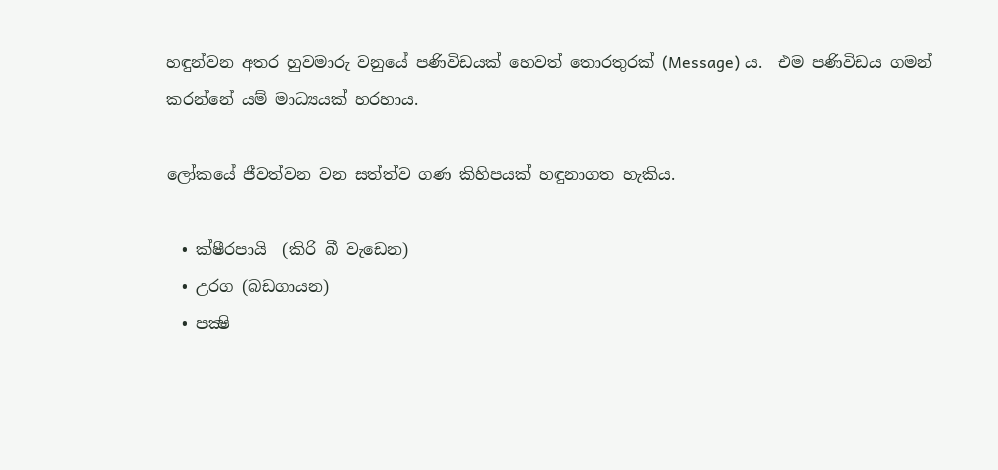හඳුන්වන අතර හුවමාරු වනුයේ පණිවිඩයක් හෙවත් තොරතුරක් (Message) ය.  එම පණිවිඩය ගමන් කරන්නේ යම් මාධ්‍යයක් හරහාය.

ලෝකයේ ජීවත්වන වන සත්ත්ව ගණ කිහිපයක් හඳුනාගත හැකිය.

  • ක්ෂීරපායි  (කිරි බී වැඩෙන)
  • උරග (බඩගායන)
  • පක්‍ෂි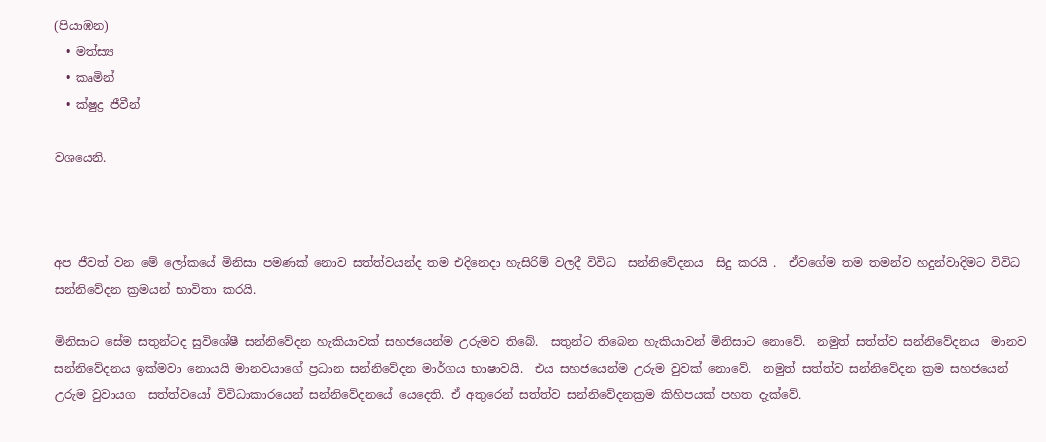(පියාඹන)
  • මත්ස්‍ය
  • කෘමින්
  • ක්ෂුද්‍ර ජීවීන්

වශයෙනි.



අප ජීවත් වන මේ ලෝකයේ මිනිසා පමණක් නොව සත්ත්වයන්ද තම එදිනෙදා හැසිරිම් වලදී විවිධ  සන්නිවේදනය  සිදු කරයි .  ඒවගේම තම තමන්ව හදුන්වාදිමට විවිධ සන්නිවේදන ක්‍රමයන් භාවිතා කරයි.

මිනිසාට සේම සතුන්ටද සුවිශේෂී සන්නිවේදන හැකියාවක් සහජයෙන්ම උරුමව තිබේ.  සතුන්ට තිබෙන හැකියාවන් මිනිසාට නොවේ.  නමුත් සත්ත්ව සන්නිවේදනය  මානව සන්නිවේදනය ඉක්මවා නොයයි මානවයාගේ ප්‍රධාන සන්නිවේදන මාර්ගය භාෂාවයි.  එය සහජයෙන්ම උරුම වුවක් නොවේ.  නමුත් සත්ත්ව සන්නිවේදන ක්‍රම සහජයෙන් උරුම වුවායග  සත්ත්වයෝ විවිධාකාරයෙන් සන්නිවේදනයේ යෙදෙති. ඒ අතුරෙන් සත්ත්ව සන්නිවේදනක්‍රම කිහිපයක් පහත දැක්වේ.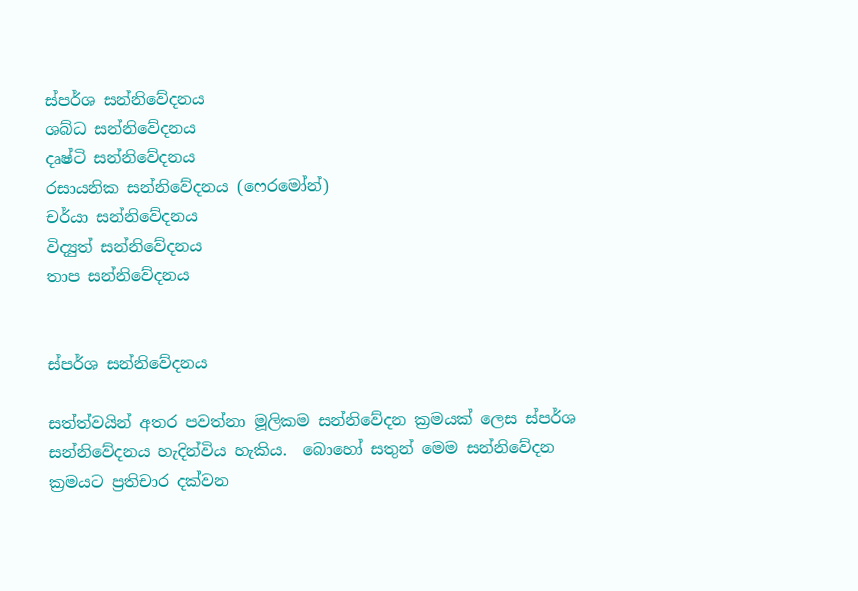ස්පර්ශ සන්නිවේදනය
ශබ්ධ සන්නිවේදනය
දෘෂ්ටි සන්නිවේදනය
රසායනික සන්නිවේදනය (ෆෙරමෝන්)
චර්යා සන්නිවේදනය
විද්‍යුත් සන්නිවේදනය
තාප සන්නිවේදනය


ස්පර්ශ සන්නිවේදනය

සත්ත්වයින් අතර පවත්නා මූලිකම සන්නිවේදන ක්‍රමයක් ලෙස ස්පර්ශ සන්නිවේදනය හැදින්විය හැකිය.  බොහෝ සතුන් මෙම සන්නිවේදන ක්‍රමයට ප්‍රතිචාර දක්වන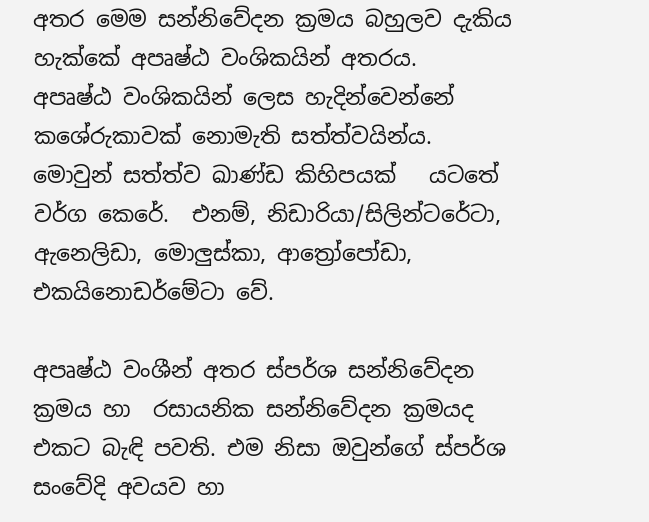අතර මෙම සන්නිවේදන ක්‍රමය බහුලව දැකිය හැක්කේ අපෘෂ්ඨ වංශිකයින් අතරය.   අපෘෂ්ඨ වංශිකයින් ලෙස හැදින්වෙන්නේ කශේරුකාවක් නොමැති සත්ත්වයින්ය.  මොවුන් සත්ත්ව ඛාණ්ඩ කිහිපයක්   යටතේ වර්ග කෙරේ.  එනම්, නිඩාරියා/සිලින්ටරේටා, ඇනෙලිඩා, මොලුස්කා, ආත්‍රෝපෝඩා, එකයිනොඩර්මේටා වේ.

අපෘෂ්ඨ වංශීන් අතර ස්පර්ශ සන්නිවේදන ක්‍රමය හා  රසායනික සන්නිවේදන ක්‍රමයද  එකට බැඳි පවති. එම නිසා ඔවුන්ගේ ස්පර්ශ සංවේදි අවයව හා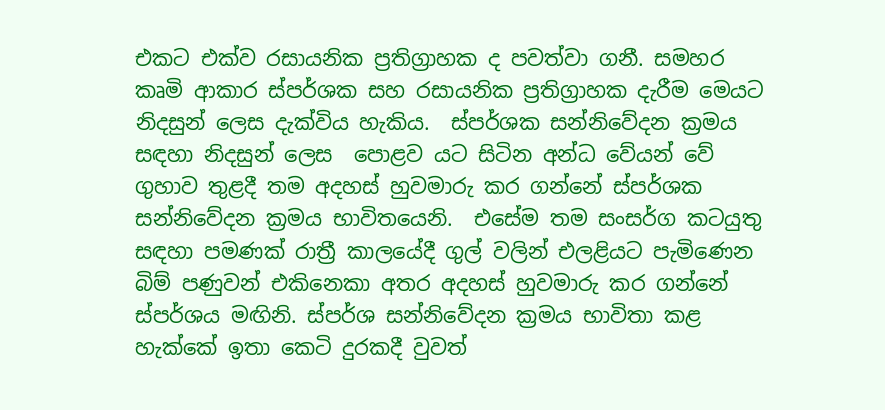එකට එක්ව රසායනික ප්‍රතිග්‍රාහක ද පවත්වා ගනී. සමහර කෘමි ආකාර ස්පර්ශක සහ රසායනික ප්‍රතිග්‍රාහක දැරීම මෙයට නිදසුන් ලෙස දැක්විය හැකිය.  ස්පර්ශක සන්නිවේදන ක්‍රමය සඳහා නිදසුන් ලෙස  පොළව යට සිටින අන්ධ වේයන් වේ ගුහාව තුළදී තම අදහස් හුවමාරු කර ගන්නේ ස්පර්ශක සන්නිවේදන ක්‍රමය භාවිතයෙනි.  එසේම තම සංසර්ග කටයුතු සඳහා පමණක් රාත්‍රී කාලයේදී ගුල් වලින් එලළියට පැමිණෙන බිම් පණුවන් එකිනෙකා අතර අදහස් හුවමාරු කර ගන්නේ ස්පර්ශය මඟිනි. ස්පර්ශ සන්නිවේදන ක්‍රමය භාවිතා කළ හැක්කේ ඉතා කෙටි දුරකදී වුවත්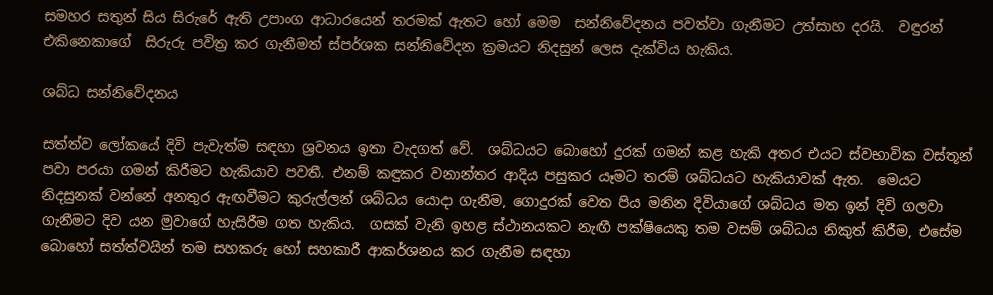සමහර සතුන් සිය සිරුරේ ඇති උපාංග ආධාරයෙන් තරමක් ඇතට හෝ මෙම  සන්නිවේදනය පවත්වා ගැනීමට උත්සාහ දරයි.  වඳුරන් එකිනෙකාගේ  සිරුරු පවිත්‍ර කර ගැනීමත් ස්පර්ශක සන්නිවේදන ක්‍රමයට නිදසුන් ලෙස දැක්විය හැකිය.

ශබ්ධ සන්නිවේදනය

සත්ත්ව ලෝකයේ දිවි පැවැත්ම සඳහා ශ්‍රවනය ඉතා වැදගත් වේ.  ශබ්ධයට බොහෝ දුරක් ගමන් කළ හැකි අතර එයට ස්වභාවික වස්තූන් පවා පරයා ගමන් කිරීමට හැකියාව පවතී. එනම් කඳුකර වනාන්තර ආදිය පසුකර යෑමට තරම් ශබ්ධයට හැකියාවක් ඇත.  මෙයට නිදසුනක් වන්නේ අනතුර ඇඟවීමට කුරුල්ලන් ශබ්ධය යොදා ගැනීම, ගොදුරක් වෙත පිය මනින දිවියාගේ ශබ්ධය මත ඉන් දිවි ගලවා ගැනීමට දිව යන මුවාගේ හැසිරීම ගත හැකිය.  ගසක් වැනි ඉහළ ස්ථානයකට නැඟී පක්ෂියෙකු තම වසම් ශබ්ධය නිකුත් කිරීම, එසේම බොහෝ සත්ත්වයින් තම සහකරු හෝ සහකාරී ආකර්ශනය කර ගැනීම සඳහා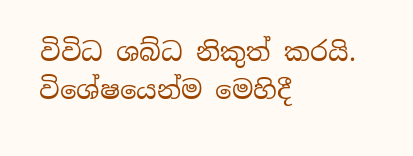විවිධ ශබ්ධ නිකුත් කරයි.  විශේෂයෙන්ම මෙහිදී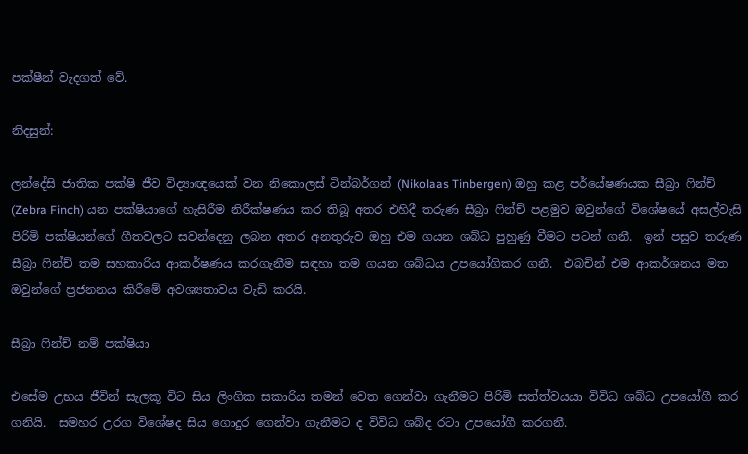පක්ෂීන් වැදගත් වේ.

නිදසුන්:

ලන්දේසි ජාතික පක්ෂි ජීව විද්‍යාඥයෙක් වන නිකොලස් ටින්බර්ගන් (Nikolaas Tinbergen) ඔහු කළ පර්යේෂණයක සීබ්‍රා ෆින්ච් (Zebra Finch) යන පක්ෂියාගේ හැසිරීම නිරීක්ෂණය කර තිබූ අතර එහිදී තරුණ සීබ්‍රා ෆින්ච් පළමුව ඔවුන්ගේ විශේෂයේ අසල්වැසි පිරිමි පක්ෂියන්ගේ ගීතවලට සවන්දෙනු ලබන අතර අනතුරුව ඔහු එම ගයන ශබ්ධ පුහුණු වීමට පටන් ගනී.  ඉන් පසුව තරුණ සීබ්‍රා ෆින්ච් තම සහකාරිය ආකර්ෂණය කරගැනීම සඳහා තම ගයන ශබ්ධය උපයෝගිකර ගනී.  එබචින් එම ආකර්ශනය මත ඔවුන්ගේ ප්‍රජනනය කිරීමේ අවශ්‍යතාවය වැඩි කරයි.

සීබ්‍රා ෆින්ච් නම් පක්ෂියා

එසේම උභය ජීවින් සැලකූ විට සිය ලිංගික සකාරිය තමන් වෙත ගෙන්වා ගැනීමට පිරිමි සත්ත්වයයා විවිධ ශබ්ධ උපයෝගී කර ගනියි.  සමහර උරග විශේෂද සිය ගොදුර ගෙන්වා ගැනීමට ද විවිධ ශබ්ද රටා උපයෝගී කරගනී.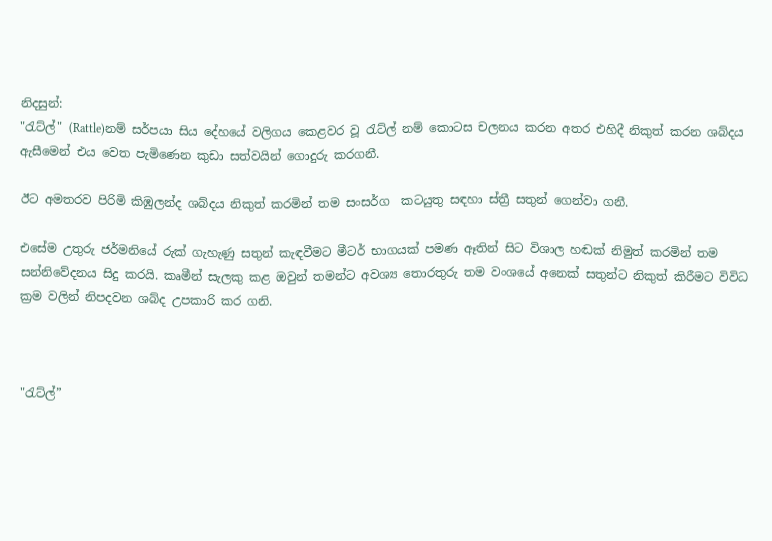නිදසුන්:
"රැට්ල්" (Rattle)නම් සර්පයා සිය දේහයේ වලිගය කෙළවර වූ රැට්ල් නම් කොටස චලනය කරන අතර එහිදී නිකුත් කරන ශබ්දය ඇසීමෙන් එය වෙත පැමිණෙන කුඩා සත්වයින් ගොදුරු කරගනී.

ඊට අමතරව පිරිමි කිඹුලන්ද ශබ්දය නිකුත් කරමින් තම සංසර්ග  කටයුතු සඳහා ස්ත්‍රී සතුන් ගෙන්වා ගනී.

එසේම උතුරු ජර්මනියේ රුක් ගැහැණු සතුන් කැඳවීමට මීටර් භාගයක් පමණ ඈතින් සිට විශාල හඬක් නිමුත් කරමින් තම සන්නිවේදනය සිදු කරයි. කෘමීන් සැලකු කළ ඔවුන් තමන්ට අවශ්‍ය තොරතුරු තම වංශයේ අනෙක් සතුන්ට නිකුත් කිරීමට විවිධ ක්‍රම වලින් නිපදවන ශබ්ද උපකාරි කර ගනි.



"රැට්ල්”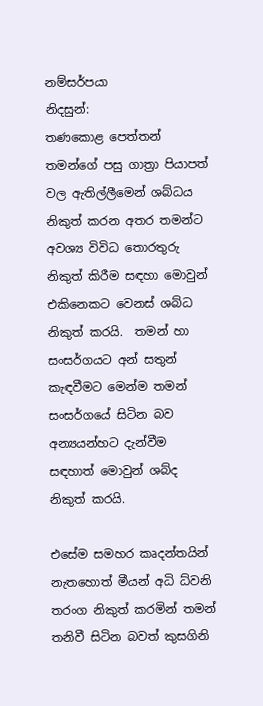නම්සර්පයා
නිදසුන්:
තණකොළ පෙත්තන් තමන්ගේ පසු ගාත්‍රා පියාපත් වල ඇතිල්ලීමෙන් ශබ්ධය නිකුත් කරන අතර තමන්ට අවශ්‍ය විවිධ තොරතුරු නිකුත් කිරීම සඳහා මොවුන් එකිනෙකට වෙනස් ශබ්ධ නිකුත් කරයි.  තමන් හා සංසර්ගයට අන් සතුන් කැඳවීමට මෙන්ම තමන් සංසර්ගයේ සිටින බව අන්‍යයන්හට දැන්වීම සඳහාත් මොවුන් ශබ්ද නිකුත් කරයි.

එසේම සමහර කෘදන්තයින් නැතහොත් මීයන් අධි ධ්වනි තරංග නිකුත් කරමින් තමන් තනිවී සිටින බවත් කුසගිනි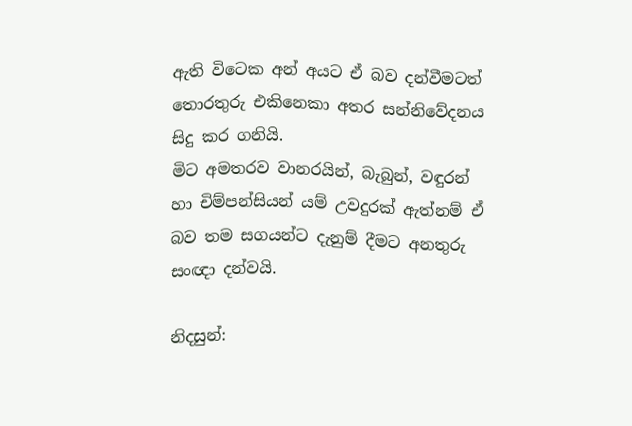ඇති විටෙක අන් අයට ඒ බව දන්වීමටත් තොරතුරු එකිනෙකා අතර සන්නිවේදනය සිදු කර ගනියි.
මිට අමතරව වානරයින්, බැබුන්, වඳුරන් හා චිම්පන්සියන් යම් උවදුරක් ඇත්නම් ඒ බව තම සගයන්ට දැනුම් දීමට අනතුරු සංඥා දන්වයි.

නිදසුන්: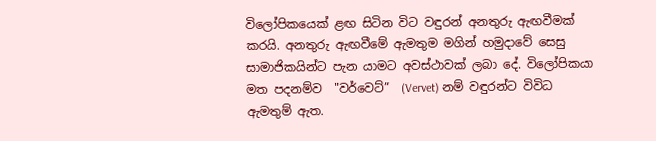විලෝපිකයෙක් ළඟ සිටින විට වඳුරන් අනතුරු ඇඟවීමක් කරයි. අනතුරු ඇඟවීමේ ඇමතුම මගින් හමුදාවේ සෙසු සාමාජිකයින්ට පැන යාමට අවස්ථාවක් ලබා දේ. විලෝපිකයා මත පදනම්ව  "වර්වෙට්”  (Vervet) නම් වඳුරන්ට විවිධ ඇමතුම් ඇත.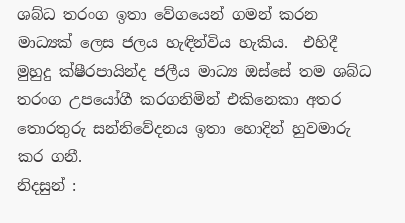ශබ්ධ තරංග ඉතා වේගයෙන් ගමන් කරන මාධ්‍යක් ලෙස ජලය හැඳින්විය හැකිය.  එහිදී මුහුදු ක්ෂීරපායින්ද ජලීය මාධ්‍ය ඔස්සේ තම ශබ්ධ තරංග උපයෝගී කරගනිමින් එකිනෙකා අතර තොරතුරු සන්නිවේදනය ඉතා හොදින් හුවමාරු කර ගනී.
නිදසුන් :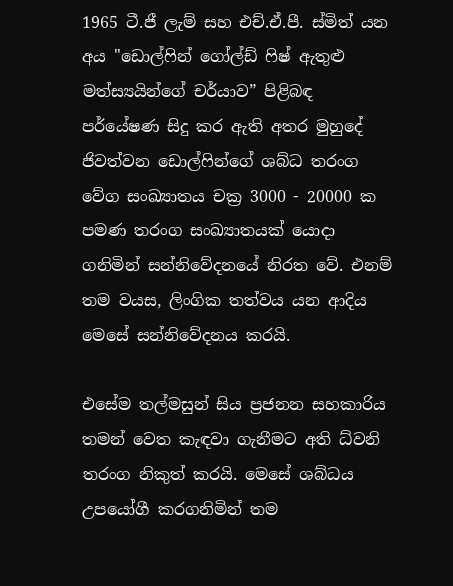1965 ටී.ජී ලැම් සහ එච්.ඒ.පී. ස්මිත් යන අය "ඩොල්ෆින් ගෝල්ඩ් ෆිෂ් ඇතුළු මත්ස්‍යයින්ගේ චර්යාව” පිළිබඳ පර්යේෂණ සිදු කර ඇති අතර මුහුදේ ජිවත්වන ඩොල්ෆින්ගේ ශබ්ධ තරංග වේග සංඛ්‍යාතය චක්‍ර 3000 - 20000 ක පමණ තරංග සංඛ්‍යාතයක් යොදා ගනිමින් සන්නිවේදනයේ නිරත වේ. එනම් තම වයස, ලිංගික තත්වය යන ආදිය මෙසේ සන්නිවේදනය කරයි.

එසේම තල්මසුන් සිය ප්‍රජනන සහකාරිය තමන් වෙත කැඳවා ගැනීමට අති ධ්වනි තරංග නිකුත් කරයි. මෙසේ ශබ්ධය උපයෝගී කරගනිමින් තම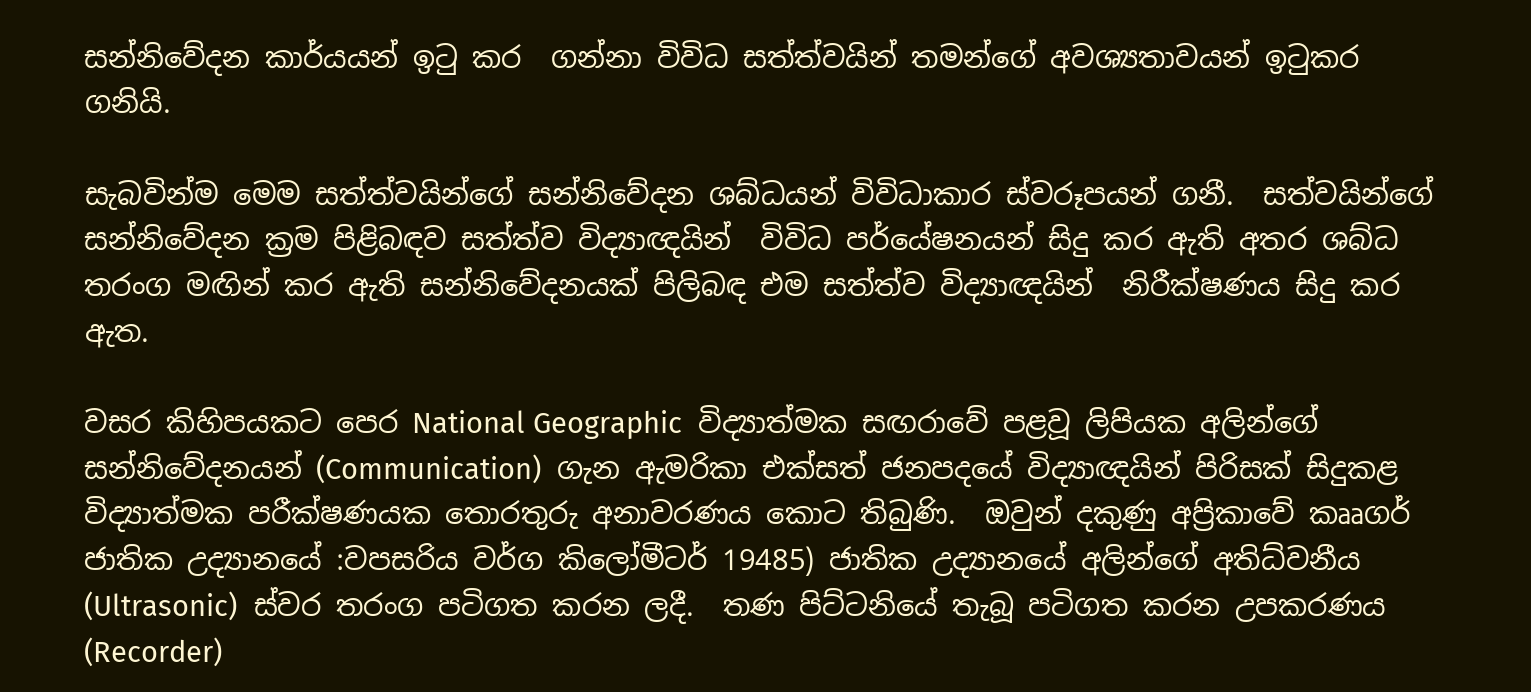සන්නිවේදන කාර්යයන් ඉටු කර  ගන්නා විවිධ සත්ත්වයින් තමන්ගේ අවශ්‍යතාවයන් ඉටුකර ගනියි.

සැබවින්ම මෙම සත්ත්වයින්ගේ සන්නිවේදන ශබ්ධයන් විවිධාකාර ස්වරූපයන් ගනී.  සත්වයින්ගේ සන්නිවේදන ක්‍රම පිළිබඳව සත්ත්ව විද්‍යාඥයින්  විවිධ පර්යේෂනයන් සිදු කර ඇති අතර ශබ්ධ තරංග මඟින් කර ඇති සන්නිවේදනයක් පිලිබඳ එම සත්ත්ව විද්‍යාඥයින්  නිරීක්ෂණය සිදු කර ඇත.

වසර කිහිපයකට පෙර National Geographic  විද්‍යාත්මක සඟරාවේ පළවූ ලිපියක අලින්ගේ සන්නිවේදනයන් (Communication)  ගැන ඇමරිකා එක්සත් ජනපදයේ විද්‍යාඥයින් පිරිසක් සිදුකළ විද්‍යාත්මක පරීක්ෂණයක තොරතුරු අනාවරණය කොට තිබුණි.  ඔවුන් දකුණු අප්‍රිකාවේ කෲගර් ජාතික උද්‍යානයේ :වපසරිය වර්ග කිලෝමීටර් 19485) ජාතික උද්‍යානයේ අලින්ගේ අතිධ්වනීය (Ultrasonic)  ස්වර තරංග පටිගත කරන ලදී.  තණ පිට්ටනියේ තැබූ පටිගත කරන උපකරණය (Recorder)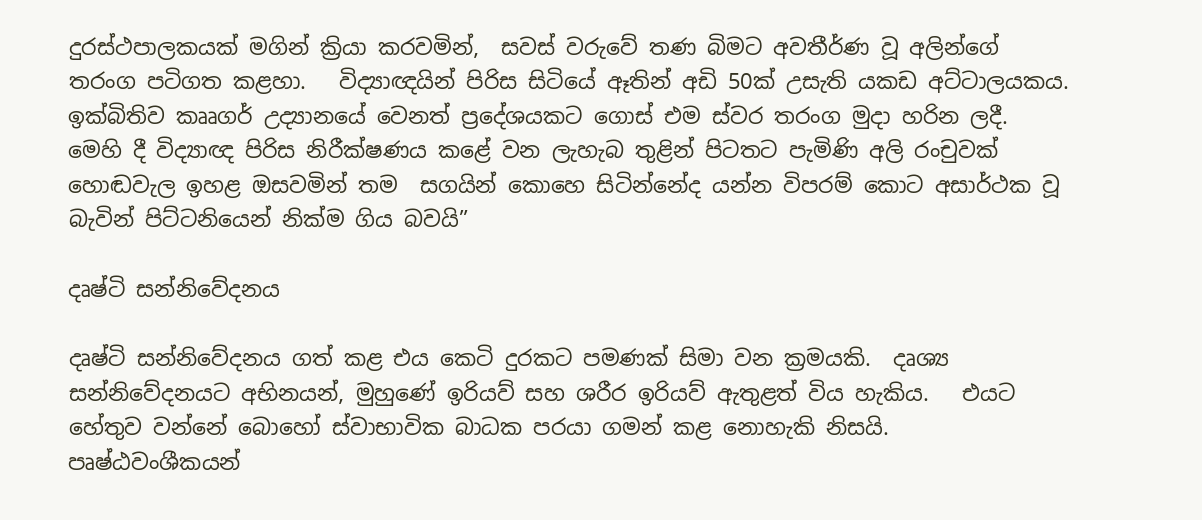දුරස්ථපාලකයක් මගින් ක්‍රියා කරවමින්,  සවස් වරුවේ තණ බිමට අවතීර්ණ වූ අලින්ගේ තරංග පටිගත කළහා.   විද්‍යාඥයින් පිරිස සිටියේ ඈතින් අඩි 50ක් උසැති යකඩ අට්ටාලයකය.  ඉක්බිතිව කෲගර් උද්‍යානයේ වෙනත් ප්‍රදේශයකට ගොස් එම ස්වර තරංග මුදා හරින ලදී.  මෙහි දී විද්‍යාඥ පිරිස නිරීක්ෂණය කළේ වන ලැහැබ තුළින් පිටතට පැමිණි අලි රංචුවක් හොඬවැල ඉහළ ඔසවමින් තම  සගයින් කොහෙ සිටින්නේද යන්න විපරම් කොට අසාර්ථක වූ බැවින් පිට්ටනියෙන් නික්ම ගිය බවයි”

දෘෂ්ටි සන්නිවේදනය

දෘෂ්ටි සන්නිවේදනය ගත් කළ එය කෙටි දුරකට පමණක් සිමා වන ක්‍රමයකි.  දෘශ්‍ය සන්නිවේදනයට අභිනයන්, මුහුණේ ඉරියව් සහ ශරීර ඉරියව් ඇතුළත් විය හැකිය.   එයට හේතුව වන්නේ බොහෝ ස්වාභාවික බාධක පරයා ගමන් කළ නොහැකි නිසයි. පෘෂ්ඨවංශීකයන්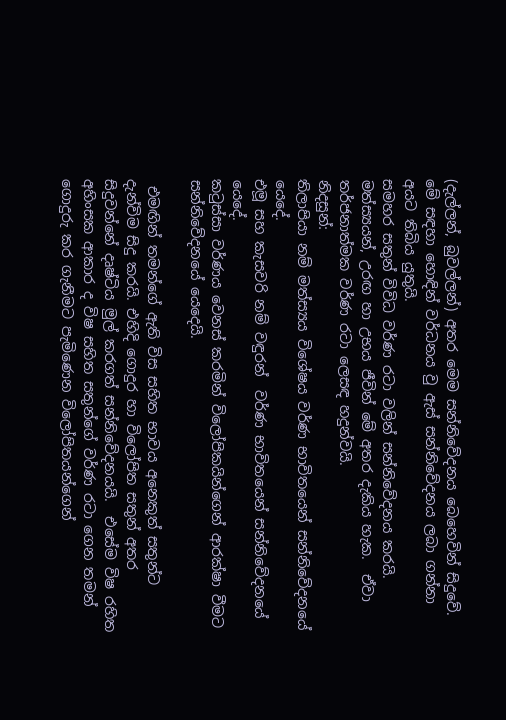(දැල්ලන්, බුවල්ලන්) අතර මෙම සන්නිවේදනය බෙහෙවින් සිදුවේ.  මේ සඳහා හොඳින් වර්ධනය වු ඇස් සන්නිවේදනය ලබා ගන්නා අයට තිබිය යුතුයි.
සමහර සතුන් විවිධ වර්ණ රටා වලින් සන්නිවේදනය කරයි.  මත්ස්‍යයන්, උරඟ හා උභය ජීවින් මේ අතර දැකිය හැක.  ඒවා තර්ජනාත්මක වර්ණ රටා ලෙසඳ හදුන්වයි.
නිදසුන්:
තිලාපියා නම් මත්ස්‍යය විශේෂය වර්ණ භාවිතයෙන් සන්නිවේදනයේ යෙදේ.
එමූ සහ කැසවරි නම් වඳුරන්  වර්ණ භාවිතයෙන් සන්නිවේදනයේ යෙදේ.
කටුස්සා වර්ණය වෙනස් කරමින් විලෝපිකයින්ගෙන් ආරක්ෂා වීමට සන්නිවේදනයේ යෙදෙයි.

 එමඟින් තමන්ගේ ඇති විස සහිත භාවය අනෙකුත් සතුන්ට දැන්විම සිදු කරයි. එහිදි ගොදුර හා විලෝපිත සතුන් අතර සිදුවන්නේ දෘෂ්ටිය මුල් කරගත් සන්නිවේදනයයි.  එසේම විෂ රහිත අහිංසක ආකාර ද විෂ සහිත සතුන්ගේ වර්ණ රටා ගෙන තමන් ගොදුරු කර ගැනීමට පැමිණෙන විලෝපිතයන්ගෙන්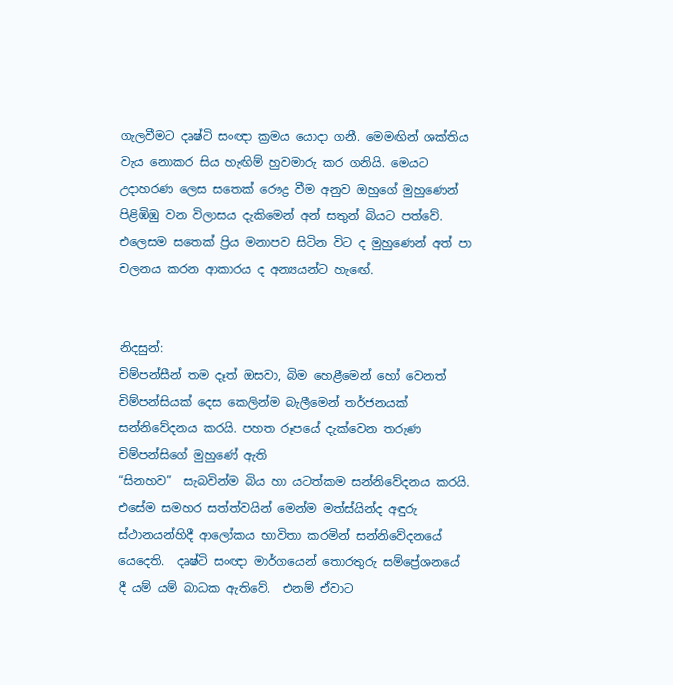ගැලවීමට දෘෂ්ටි සංඥා ක්‍රමය යොදා ගනී. මෙමඟින් ශක්තිය වැය නොකර සිය හැඟිම් හුවමාරු කර ගනියි. මෙයට උදාහරණ ලෙස සතෙක් රෞද්‍ර වීම අනුව ඔහුගේ මුහුණෙන් පිළිඹිඹු වන විලාසය දැකිමෙන් අන් සතුන් බියට පත්වේ. එලෙසම සතෙක් ප්‍රිය මනාපව සිටින විට ද මුහුණෙන් අත් පා චලනය කරන ආකාරය ද අන්‍යයන්ට හැඟේ.


නිදසුන්:
චිම්පන්සීන් තම දෑත් ඔසවා, බිම හෙළීමෙන් හෝ වෙනත් චිම්පන්සියක් දෙස කෙලින්ම බැලීමෙන් තර්ජනයක් සන්නිවේදනය කරයි. පහත රූපයේ දැක්වෙන තරුණ චිම්පන්සිගේ මුහුණේ ඇති
“සිනහව”  සැබවින්ම බිය හා යටත්කම සන්නිවේදනය කරයි.
එසේම සමහර සත්ත්වයින් මෙන්ම මත්ස්යින්ද අඳුරු ස්ථානයන්හිදී ආලෝකය භාවිතා කරමින් සන්නිවේදනයේ යෙදෙති.  දෘෂ්ටි සංඥා මාර්ගයෙන් තොරතුරු සම්ප්‍රේශනයේ දී යම් යම් බාධක ඇතිවේ.  එනම් ඒවාට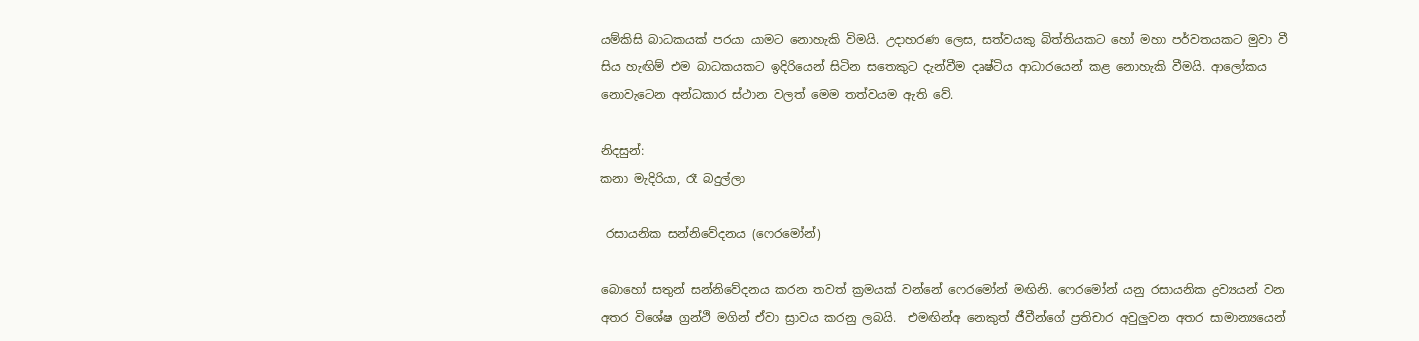යම්කිසි බාධකයක් පරයා යාමට නොහැකි විමයි. උදාහරණ ලෙස, සත්වයකු බිත්තියකට හෝ මහා පර්වතයකට මුවා වී සිය හැඟිම් එම බාධකයකට ඉදිරියෙන් සිටින සතෙකුට දැන්වීම දෘෂ්ටිය ආධාරයෙන් කළ නොහැකි වීමයි. ආලෝකය නොවැටෙන අන්ධකාර ස්ථාන වලත් මෙම තත්වයම ඇති වේ.

නිදසුන්:
කනා මැදිරියා, රෑ බදුල්ලා

 රසායනික සන්නිවේදනය (ෆෙරමෝන්)

බොහෝ සතුන් සන්නිවේදනය කරන තවත් ක්‍රමයක් වන්නේ ෆෙරමෝන් මඟිනි. ෆෙරමෝන් යනු රසායනික ද්‍රව්‍යයන් වන අතර විශේෂ ග්‍රන්ථි මගින් ඒවා ස්‍රාවය කරනු ලබයි.  එමඟින්අ නෙකුත් ජීවීන්ගේ ප්‍රතිචාර අවුලුවන අතර සාමාන්‍යයෙන්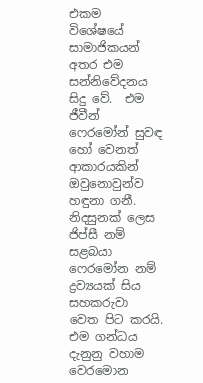එකම  විශේෂයේ සාමාජිකයන් අතර එම සන්නිවේදනය සිදු වේ.  එම ජීවීන් ෆෙරමෝන් සුවඳ හෝ වෙනත් ආකාරයකින් ඔවුනොවුන්ව හඳුනා ගනී.  නිදසුනක් ලෙස ජිප්සී නම් සළබයා ෆෙරමෝන නම් ද්‍රව්‍යයක් සිය සහකරුවා වෙත පිට කරයි. එම ගන්ධය දැනුනු වහාම වෙරමොන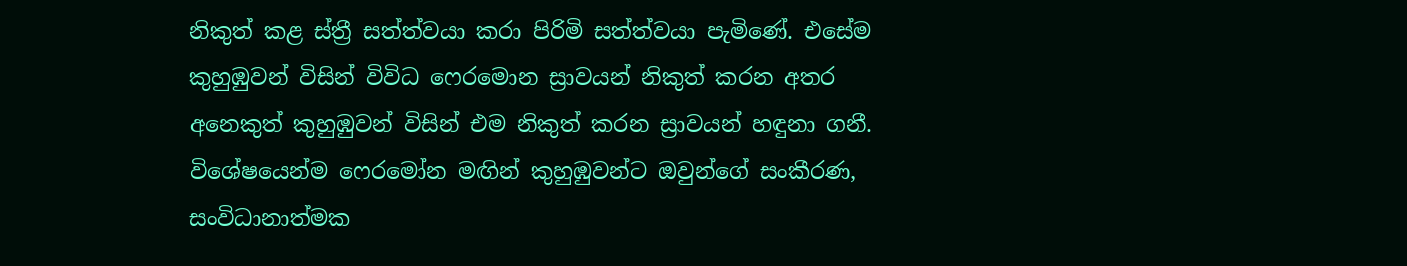නිකුත් කළ ස්ත්‍රී සත්ත්වයා කරා පිරිමි සත්ත්වයා පැමිණේ. එසේම කුහුඹුවන් විසින් විවිධ ෆෙරමොන ස්‍රාවයන් නිකුත් කරන අතර අනෙකුත් කුහුඹුවන් විසින් එම නිකුත් කරන ස්‍රාවයන් හඳුනා ගනී.  විශේෂයෙන්ම ෆෙරමෝන මඟින් කුහුඹුවන්ට ඔවුන්ගේ සංකීරණ, සංවිධානාත්මක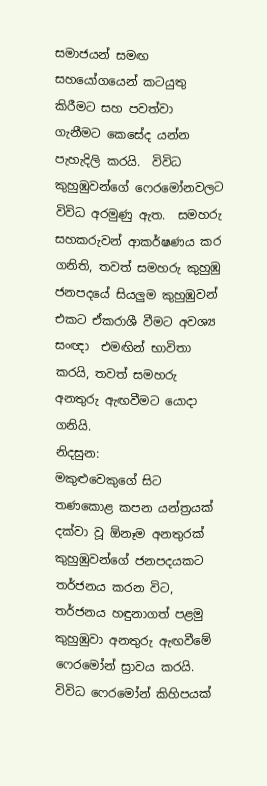සමාජයන් සමඟ සහයෝගයෙන් කටයුතු කිරීමට සහ පවත්වා ගැනීමට කෙසේද යන්න පැහැදිලි කරයි.  විවිධ කුහුඹුවන්ගේ ෆෙරමෝනවලට විවිධ අරමුණු ඇත.  සමහරු සහකරුවන් ආකර්ෂණය කර ගනිති, තවත් සමහරු කුහුඹු ජනපදයේ සියලුම කුහුඹුවන් එකට ඒකරාශී වීමට අවශ්‍ය සංඥා  එමඟින් භාවිතා කරයි, තවත් සමහරු අනතුරු ඇඟවීමට යොදා ගනියි.
නිදසුන:
මකුළුවෙකුගේ සිට තණකොළ කපන යන්ත්‍රයක් දක්වා වූ ඕනෑම අනතුරක් කුහුඹුවන්ගේ ජනපදයකට තර්ජනය කරන විට, තර්ජනය හඳුනාගත් පළමු කුහුඹුවා අනතුරු ඇඟවීමේ ෆෙරමෝන් ස්‍රාවය කරයි.  විවිධ ෆෙරමෝන් කිහිපයක්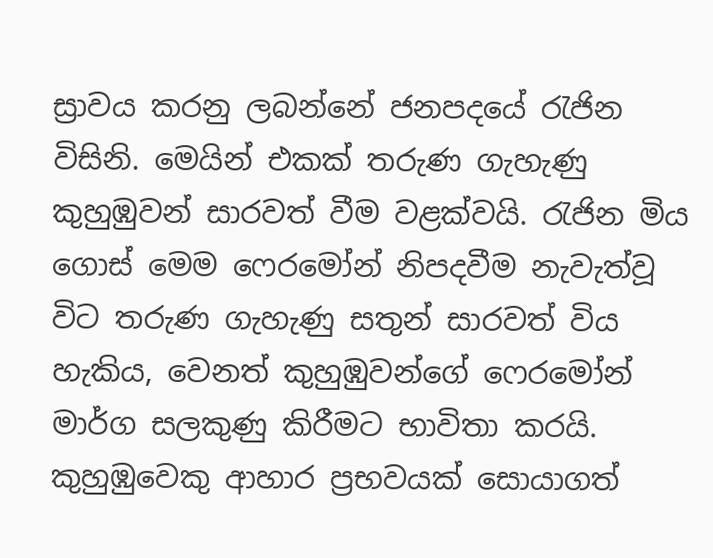ස්‍රාවය කරනු ලබන්නේ ජනපදයේ රැජින විසිනි. මෙයින් එකක් තරුණ ගැහැණු කුහුඹුවන් සාරවත් වීම වළක්වයි. රැජින මිය ගොස් මෙම ෆෙරමෝන් නිපදවීම නැවැත්වූ විට තරුණ ගැහැණු සතුන් සාරවත් විය හැකිය, වෙනත් කුහුඹුවන්ගේ ෆෙරමෝන් මාර්ග සලකුණු කිරීමට භාවිතා කරයි. කුහුඹුවෙකු ආහාර ප්‍රභවයක් සොයාගත්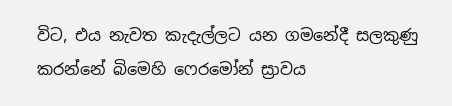විට, එය නැවත කැදැල්ලට යන ගමනේදී සලකුණු කරන්නේ බිමෙහි ෆෙරමෝන් ස්‍රාවය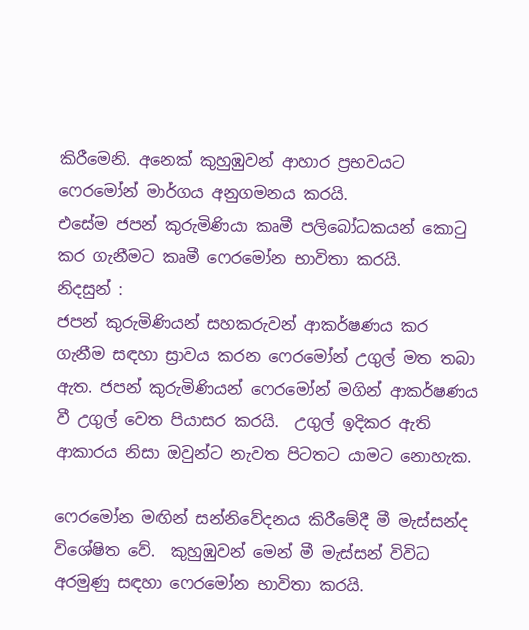කිරීමෙනි. අනෙක් කුහුඹුවන් ආහාර ප්‍රභවයට ෆෙරමෝන් මාර්ගය අනුගමනය කරයි.
එසේම ජපන් කුරුමිණියා කෘමී පලිබෝධකයන් කොටු කර ගැනීමට කෘමී ෆෙරමෝන භාවිතා කරයි.
නිදසුන් :
ජපන් කුරුමිණියන් සහකරුවන් ආකර්ෂණය කර ගැනීම සඳහා ස්‍රාවය කරන ෆෙරමෝන් උගුල් මත තබා ඇත. ජපන් කුරුමිණියන් ෆෙරමෝන් මගින් ආකර්ෂණය වී උගුල් වෙත පියාසර කරයි.  උගුල් ඉදිකර ඇති ආකාරය නිසා ඔවුන්ට නැවත පිටතට යාමට නොහැක.

ෆෙරමෝන මඟින් සන්නිවේදනය කිරීමේදී මී මැස්සන්ද විශේෂිත වේ.  කුහුඹුවන් මෙන් මී මැස්සන් විවිධ අරමුණු සඳහා ෆෙරමෝන භාවිතා කරයි.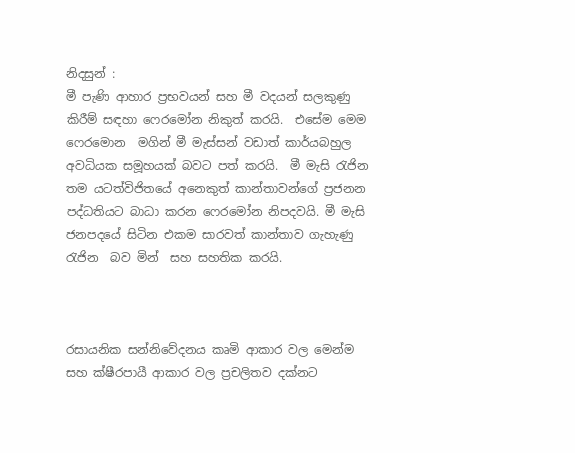නිදසුන් :
මී පැණි ආහාර ප්‍රභවයන් සහ මී වදයන් සලකුණු කිරීම් සඳහා ෆෙරමෝන නිකුත් කරයි.  එසේම මෙම  ෆෙරමොන  මගින් මී මැස්සන් වඩාත් කාර්යබහුල අවධියක සමූහයක් බවට පත් කරයි.  මී මැසි රැජින තම යටත්විජිතයේ අනෙකුත් කාන්තාවන්ගේ ප්‍රජනන පද්ධතියට බාධා කරන ෆෙරමෝන නිපදවයි. මී මැසි ජනපදයේ සිටින එකම සාරවත් කාන්තාව ගැහැණු රැජින  බව මින්  සහ සහතික කරයි.



රසායනික සන්නිවේදනය කෘමි ආකාර වල මෙන්ම  සහ ක්ෂීරපායී ආකාර වල ප්‍රචලිතව දක්නට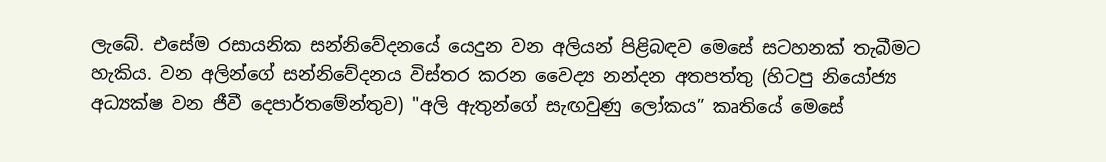ලැබේ. එසේම රසායනික සන්නිවේදනයේ යෙදුන වන අලියන් පිළිබඳව මෙසේ සටහනක් තැබීමට හැකිය. වන අලින්ගේ සන්නිවේදනය විස්තර කරන වෛද්‍ය නන්දන අතපත්තු (හිටපු නියෝජ්‍ය අධ්‍යක්ෂ වන ජීවී දෙපාර්තමේන්තුව) "අලි ඇතුන්ගේ සැඟවුණු ලෝකය” කෘතියේ මෙසේ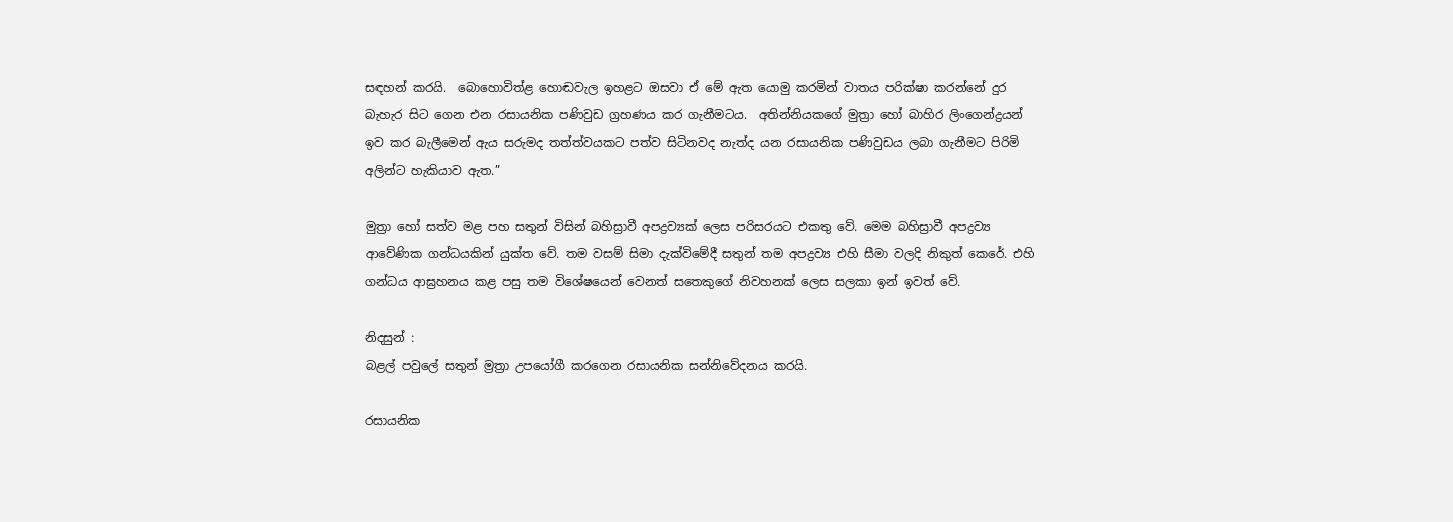සඳහන් කරයි.  බොහොවිත්ළ හොඬවැල ඉහළට ඔසවා ඒ මේ ඇත යොමු කරමින් වාතය පරික්ෂා කරන්නේ දුර බැහැර සිට ගෙන එන රසායනික පණිවුඩ ග්‍රහණය කර ගැනීමටය.  අතින්නියකගේ මුත්‍රා හෝ බාහිර ලිංගෙන්ද්‍රයන් ඉව කර බැලීමෙන් ඇය සරුමද තත්ත්වයකට පත්ව සිටිනවද නැත්ද යන රසායනික පණිවුඩය ලබා ගැනීමට පිරිමි අලින්ට හැකියාව ඇත.”

මුත්‍රා හෝ සත්ව මළ පහ සතුන් විසින් බහිස්‍රාවී අපද්‍රව්‍යක් ලෙස පරිසරයට එකතු වේ. මෙම බහිස්‍රාවී අපද්‍රව්‍ය ආවේණික ගන්ධයකින් යුක්ත වේ. තම වසම් සිමා දැක්විමේදී සතුන් තම අපද්‍රව්‍ය එහි සීමා වලදි නිකුත් කෙරේ. එහි ගන්ධය ආඝ්‍රහනය කළ පසු තම විශේෂයෙන් වෙනත් සතෙකුගේ නිවහනක් ලෙස සලකා ඉන් ඉවත් වේ.

නිදසුන් :
බළල් පවුලේ සතුන් ම්‍රත්‍රා උපයෝගී කරගෙන රසායනික සන්නිවේදනය කරයි.

රසායනික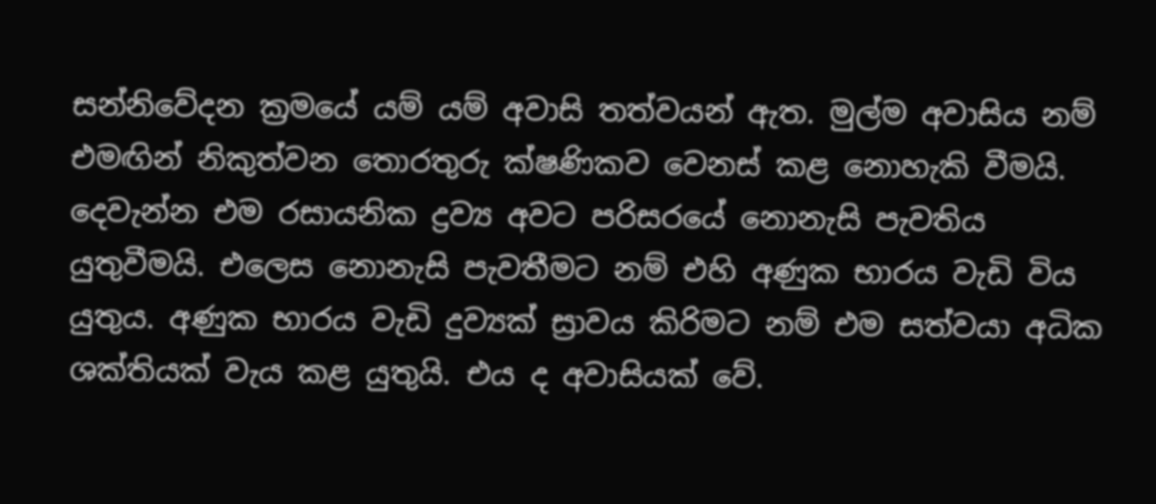සන්නිවේදන ක්‍රමයේ යම් යම් අවාසි තත්වයන් ඇත. මුල්ම අවාසිය නම් එමඟින් නිකුත්වන තොරතුරු ක්ෂණිකව වෙනස් කළ නොහැකි වීමයි. දෙවැන්න එම රසායනික ද්‍රව්‍ය අවට පරිසරයේ නොනැසි පැවතිය යුතුවීමයි. එලෙස නොනැසි පැවතීමට නම් එහි අණුක භාරය වැඩි විය යුතුය. අණුක භාරය වැඩි දුව්‍යක් ස්‍රාවය කිරිමට නම් එම සත්වයා අධික ශක්තියක් වැය කළ යුතුයි. එය ද අවාසියක් වේ.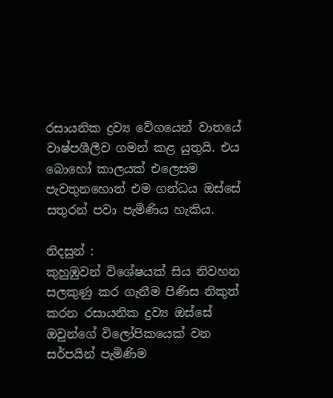රසායනික ද්‍රව්‍ය වේගයෙන් වාතයේ වාෂ්පශීලීව ගමන් කළ යුතුයි. එය බොහෝ කාලයක් එලෙසම පැවතුනහොත් එම ගන්ධය ඔස්සේ සතුරන් පවා පැමිණිය හැකිය.

නිදසුන් :
කුහුඹුවන් විශේෂයක් සිය නිවහන සලකුණු කර ගැනීම පිණිස නිකුත් කරන රසායනික ද්‍රව්‍ය ඔස්සේ ඔවුන්ගේ විලෝපිකයෙක් වන සර්පයින් පැමිණිම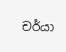චර්යා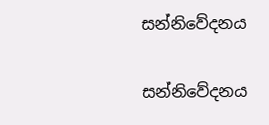සන්නිවේදනය

සන්නිවේදනය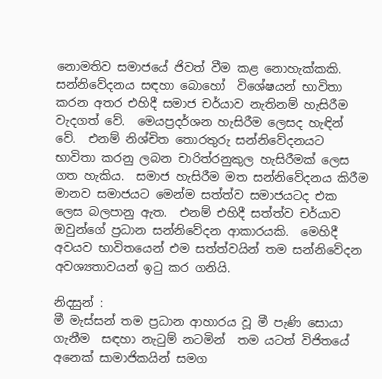නොමතිව සමාජයේ ජිවත් වීම කළ නොහැක්කකි.  සන්නිවේදනය සඳහා බොහෝ  විශේෂයන් භාවිතා කරන අතර එහිදී සමාජ චර්යාව නැතිනම් හැසිරීම වැදගත් වේ.  මෙයප්‍රදර්ශන හැසිරීම ලෙසද හැඳින් වේ.  එනම් නිශ්චිත තොරතුරු සන්නිවේදනයට භාවිතා කරනු ලබන චාරිත්රනුකුල හැසිරීමක් ලෙස ගත හැකිය.  සමාජ හැසිරීම මත සන්නිවේදනය කිරීම මානව සමාජයට මෙන්ම සත්ත්ව සමාජයටද එක ලෙස බලපානු ඇත.  එනම් එහිදී සත්ත්ව චර්යාව ඔවුන්ගේ ප්‍රධාන සන්නිවේදන ආකාරයකි.  මෙහිදී අවයව භාවිතයෙන් එම සත්ත්වයින් තම සන්නිවේදන අවශ්‍යතාවයන් ඉටු කර ගනියි.

නිදසුන් :
මී මැස්සන් තම ප්‍රධාන ආහාරය වූ මී පැණි සොයා ගැනීම  සඳහා නැටුම් නටමින්  තම යටත් විජිතයේ අනෙක් සාමාජිකයින් සමග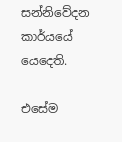සන්නිවේදන කාර්යයේ යෙදෙති.

එසේම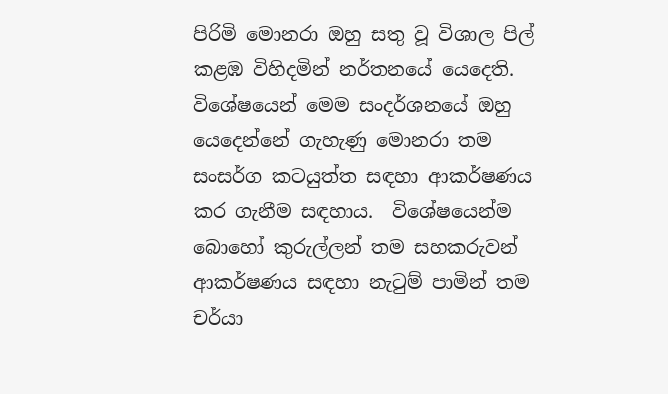පිරිමි මොනරා ඔහු සතු වූ විශාල පිල් කළඹ විහිදමින් නර්තනයේ යෙදෙති.  විශේෂයෙන් මෙම සංදර්ශනයේ ඔහු යෙදෙන්නේ ගැහැණු මොනරා තම සංසර්ග කටයුත්ත සඳහා ආකර්ෂණය කර ගැනීම සඳහාය.  විශේෂයෙන්ම බොහෝ කුරුල්ලන් තම සහකරුවන් ආකර්ෂණය සඳහා නැටුම් පාමින් තම චර්යා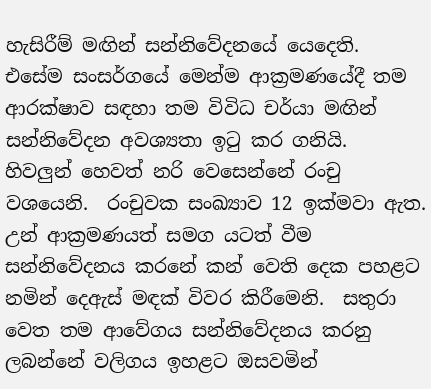හැසිරීම් මඟින් සන්නිවේදනයේ යෙදෙති.  එසේම සංසර්ගයේ මෙන්ම ආක්‍රමණයේදී තම ආරක්ෂාව සඳහා තම විවිධ චර්යා මඟින් සන්නිවේදන අවශ්‍යතා ඉටු කර ගනියි.
හිවලුන් හෙවත් නරි වෙසෙන්නේ රංචු වශයෙනි.  රංචුවක සංඛ්‍යාව 12 ඉක්මවා ඇත.  උන් ආක්‍රමණයත් සමග යටත් වීම සන්නිවේදනය කරනේ කන් වෙති දෙක පහළට නමින් දෙඇස් මඳක් විවර කිරීමෙනි.  සතුරා වෙත තම ආවේගය සන්නිවේදනය කරනු ලබන්නේ වලිගය ඉහළට ඔසවමින්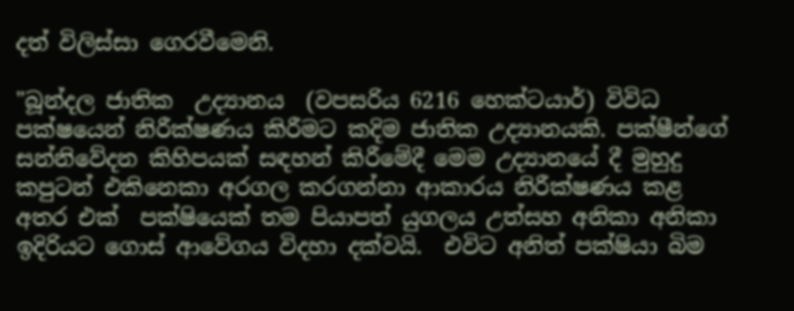දත් විලිස්සා ගෙරවීමෙනි.

"බූන්දල ජාතික  උද්‍යානය  (වපසරිය 6216 හෙක්ටයාර්) විවිධ පක්ෂයෙන් නිරීක්ෂණය කිරීමට කදිම ජාතික උද්‍යානයකි. පක්ෂීන්ගේ සන්නිවේදන කිහිපයක් සඳහන් කිරීමේදී මෙම උද්‍යානයේ දී මුහුදු කපුටන් එකිනෙකා අරගල කරගන්නා ආකාරය නිරීක්ෂණය කළ අතර එක්  පක්ෂියෙක් තම පියාපත් යුගලය උත්සහ අනිකා අනිකා ඉදිරියට ගොස් ආවේගය විදහා දක්වයි.  එවිට අනිත් පක්ෂියා බිම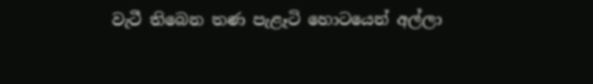වැටී තිබෙන තණ පැළෑටි හොටයෙන් අල්ලා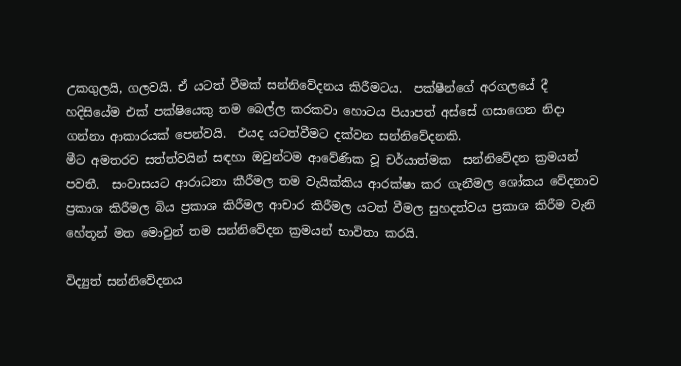උකගුලයි, ගලවයි. ඒ යටත් වීමක් සන්නිවේදනය කිරීමටය.  පක්ෂීන්ගේ අරගලයේ දී හදිසියේම එක් පක්ෂියෙකු තම බෙල්ල කරකවා හොටය පියාපත් අස්සේ ගසාගෙන නිදා ගන්නා ආකාරයක් පෙන්වයි.  එයද යටත්වීමට දක්වන සන්නිවේදනකි.
මීට අමතරව සත්ත්වයින් සඳහා ඔවුන්ටම ආවේණික වූ චර්යාත්මක  සන්නිවේදන ක්‍රමයන් පවතී.  සංවාසයට ආරාධනා කීරීමල තම වැයික්කිය ආරක්ෂා කර ගැනීමල ශෝකය වේදනාව ප්‍රකාශ කිරීමල බිය ප්‍රකාශ කිරීමල ආචාර කිරීමල යටත් වීමල සුහදත්වය ප්‍රකාශ කිරීම වැනි හේතූන් මත මොවුන් තම සන්නිවේදන ක්‍රමයන් භාවිතා කරයි.

විද්‍යුත් සන්නිවේදනය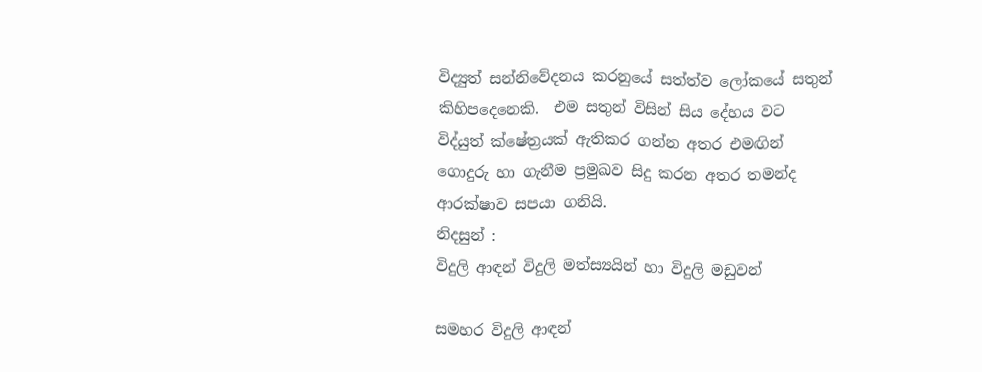විද්‍යුත් සන්නිවේදනය කරනුයේ සත්ත්ව ලෝකයේ සතුන් කිහිපදෙනෙකි.  එම සතුන් විසින් සිය දේහය වට විද්යුත් ක්ෂේත්‍රයක් ඇතිකර ගන්න අතර එමඟින් ගොදුරු හා ගැනීම ප්‍රමුඛව සිදු කරන අතර තමන්ද ආරක්ෂාව සපයා ගනියි.
නිදසුන් :
විදුලි ආඳන් විදුලි මත්ස්‍යයින් හා විදුලි මඩුවන්

සමහර විදුලි ආඳන්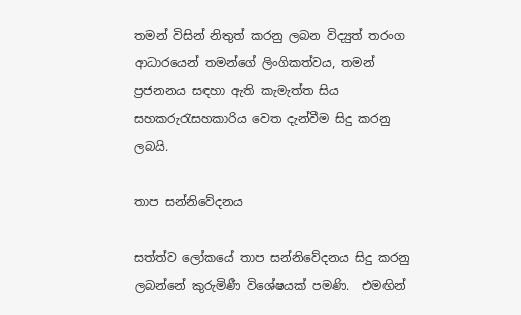තමන් විසින් නිතුත් කරනු ලබන විද්‍යුත් තරංග ආධාරයෙන් තමන්ගේ ලිංගිකත්වය, තමන් ප්‍රජනනය සඳහා ඇති කැමැත්ත සිය සහකරුරැසහකාරිය වෙත දැන්වීම සිදු කරනු ලබයි.

තාප සන්නිවේදනය

සත්ත්ව ලෝකයේ තාප සන්නිවේදනය සිදු කරනු ලබන්නේ කුරුමිණී විශේෂයක් පමණි.  එමඟින්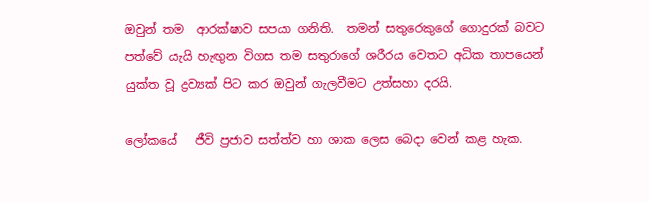ඔවුන් තම  ආරක්ෂාව සපයා ගනිති.  තමන් සතුරෙකුගේ ගොදුරක් බවට පත්වේ යැයි හැඟුන විගස තම සතුරාගේ ශරීරය වෙතට අධික තාපයෙන් යුක්ත වූ ද්‍රව්‍යක් පිට කර ඔවුන් ගැලවීමට උත්සහා දරයි.

ලෝකයේ   ජීවි ප්‍රජාව සත්ත්ව හා ශාක ලෙස බෙදා වෙන් කළ හැක.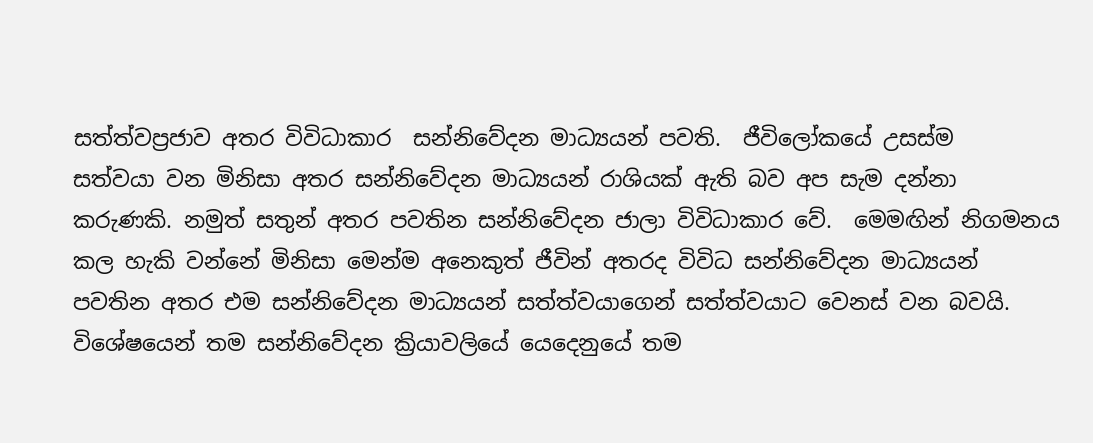සත්ත්වප්‍රජාව අතර විවිධාකාර  සන්නිවේදන මාධ්‍යයන් පවති.  ජීවිලෝකයේ උසස්ම   සත්වයා වන මිනිසා අතර සන්නිවේදන මාධ්‍යයන් රාශියක් ඇති බව අප සැම දන්නා කරුණකි. නමුත් සතුන් අතර පවතින සන්නිවේදන ජාලා විවිධාකාර වේ.  මෙමඟින් නිගමනය කල හැකි වන්නේ මිනිසා මෙන්ම අනෙකුත් ජීවින් අතරද විවිධ සන්නිවේදන මාධ්‍යයන් පවතින අතර එම සන්නිවේදන මාධ්‍යයන් සත්ත්වයාගෙන් සත්ත්වයාට වෙනස් වන බවයි. විශේෂයෙන් තම සන්නිවේදන ක්‍රියාවලියේ යෙදෙනුයේ තම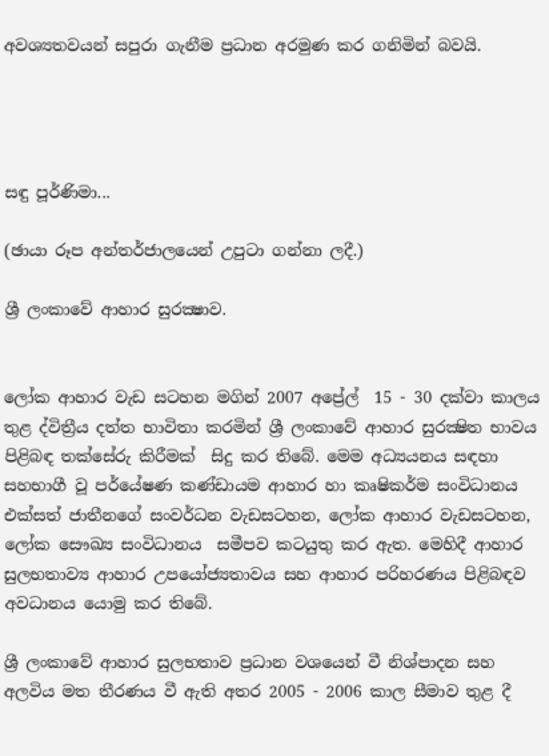අවශ්‍යතවයන් සපුරා ගැනීම ප්‍රධාන අරමුණ කර ගනිමින් බවයි.




සඳු පූර්ණිමා...

(ඡායා රූප අන්තර්ජාලයෙන් උපුටා ගන්නා ලදී.)

ශ්‍රී ලංකාවේ ආහාර සුරක්‍ෂාව.


ලෝක ආහාර වැඩ සටහන මගින් 2007 අප්‍රේල්  15 - 30 දක්වා කාලය තුළ ද්විත්‍රීය දත්ත භාවිතා කරමින් ශ්‍රී ලංකාවේ ආහාර සුරක්‍ෂිත භාවය පිළිබඳ තක්සේරු කිරීමක්  සිදු කර තිබේ. මෙම අධ්‍යයනය සඳහා සහභාගී වූ පර්යේෂණ කණ්ඩායම ආහාර හා කෘෂිකර්ම සංවිධානය එක්සත් ජාතීනගේ සංවර්ධන වැඩසටහන, ලෝක ආහාර වැඩසටහන, ලෝක සෞඛ්‍ය සංවිධානය  සමීපව කටයුතු කර ඇත. මෙහිදී ආහාර සුලභතාව්‍ය ආහාර උපයෝජ්‍යතාවය සහ ආහාර පරිහරණය පිළිබඳව අවධානය යොමු කර තිබේ.

ශ්‍රී ලංකාවේ ආහාර සුලභතාව ප්‍රධාන වශයෙන් වී නිශ්පාදන සහ අලවිය මත තීරණය වී ඇති අතර 2005 - 2006 කාල සීමාව තුළ දී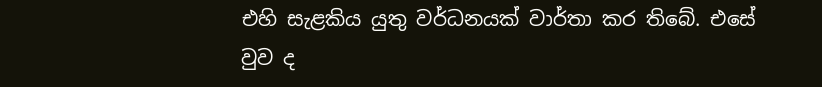එහි සැළකිය යුතු වර්ධනයක් වාර්තා කර තිබේ. එසේ වුව ද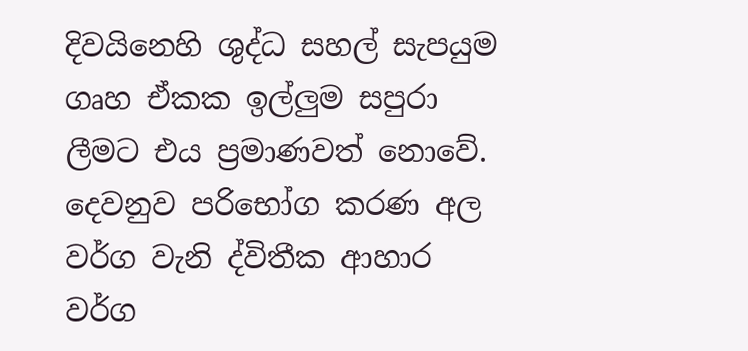දිවයිනෙහි ශුද්ධ සහල් සැපයුම ගෘහ ඒකක ඉල්ලුම සපුරා ලීමට එය ප්‍රමාණවත් නොවේ. දෙවනුව පරිභෝග කරණ අල වර්ග වැනි ද්විතීක ආහාර වර්ග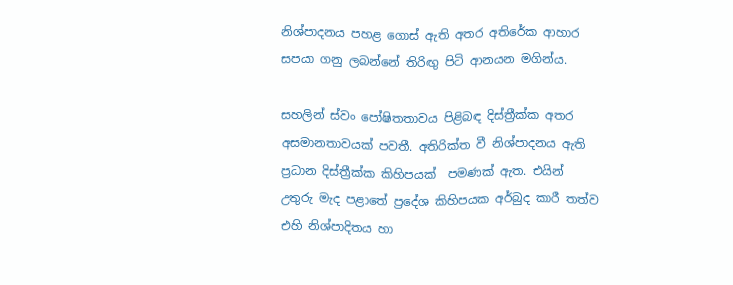නිශ්පාදනය පහළ ගොස් ඇති අතර අතිරේක ආහාර සපයා ගනු ලබන්නේ තිරිඟු පිටි ආනයන මගින්ය.

සහලින් ස්වං පෝෂිතතාවය පිළිබඳ දිස්ත්‍රීක්ක අතර අසමානතාවයක් පවතී. අතිරික්ත වී නිශ්පාදනය ඇති ප්‍රධාන දිස්ත්‍රීක්ක කිහිපයක්  පමණක් ඇත. එයින් උතුරු මැද පළාතේ ප්‍රදේශ කිහිපයක අර්බුද කාරී තත්ව එහි නිශ්පාදිතය හා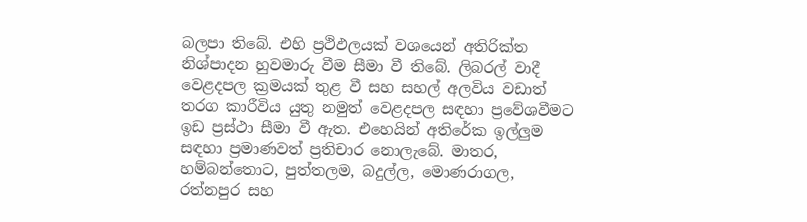බලපා තිබේ. එහි ප්‍රථිඵලයක් වශයෙන් අතිරික්ත නිශ්පාදන හුවමාරු වීම සීමා වී තිබේ. ලිබරල් වාදී වෙළදපල ක්‍රමයක් තුළ වී සහ සහල් අලවිය වඩාත් තරග කාරීවිය යුතු නමුත් වෙළදපල සඳහා ප්‍රවේශවීමට ඉඩ ප්‍රස්ථා සීමා වී ඇත. එහෙයින් අතිරේක ඉල්ලුම සඳහා ප්‍රමාණවත් ප්‍රතිචාර නොලැබේ. මාතර, හම්බන්තොට, පුත්තලම, බදුල්ල, මොණරාගල, රත්නපුර සහ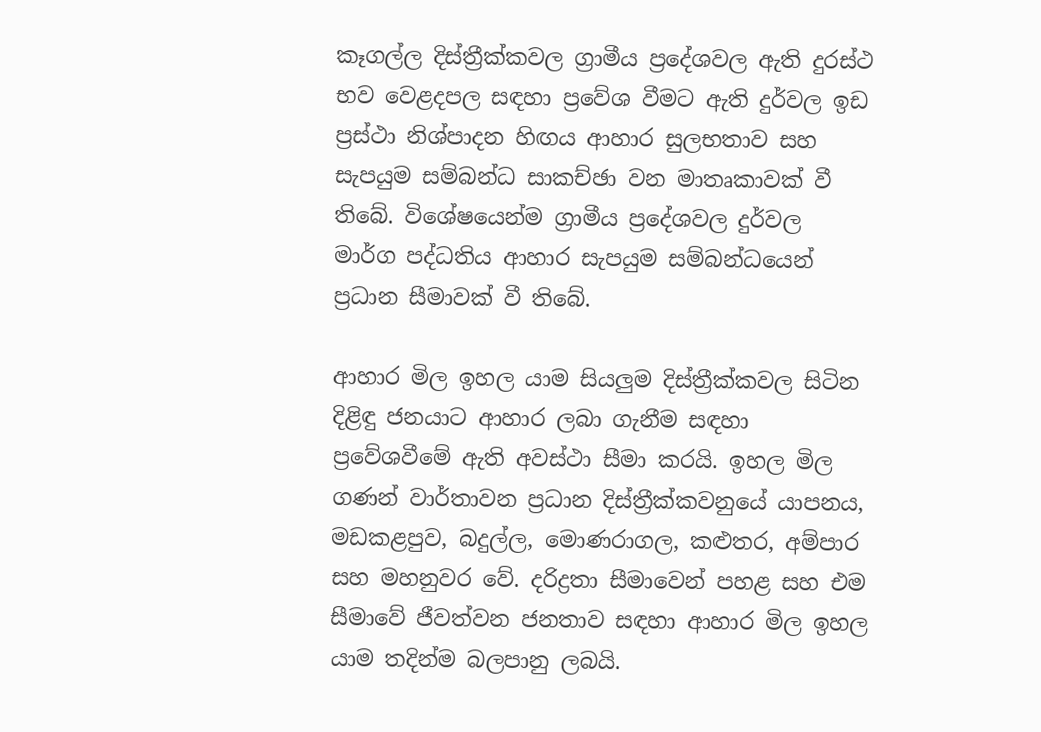කෑගල්ල දිස්ත්‍රීක්කවල ග්‍රාමීය ප්‍රදේශවල ඇති දුරස්ථ භව වෙළදපල සඳහා ප්‍රවේශ වීමට ඇති දුර්වල ඉඩ ප්‍රස්ථා නිශ්පාදන හිඟය ආහාර සුලභතාව සහ සැපයුම සම්බන්ධ සාකච්ඡා වන මාතෘකාවක් වී තිබේ. විශේෂයෙන්ම ග්‍රාමීය ප්‍රදේශවල දුර්වල මාර්ග පද්ධතිය ආහාර සැපයුම සම්බන්ධයෙන් ප්‍රධාන සීමාවක් වී තිබේ.

ආහාර මිල ඉහල යාම සියලුම දිස්ත්‍රීක්කවල සිටින දිළිඳු ජනයාට ආහාර ලබා ගැනීම සඳහා ප්‍රවේශවීමේ ඇති අවස්ථා සීමා කරයි. ඉහල මිල ගණන් වාර්තාවන ප්‍රධාන දිස්ත්‍රීක්කවනුයේ යාපනය, මඩකළපුව, බදුල්ල, මොණරාගල, කළුතර, අම්පාර සහ මහනුවර වේ. දරිද්‍රතා සීමාවෙන් පහළ සහ එම සීමාවේ ජීවත්වන ජනතාව සඳහා ආහාර මිල ඉහල යාම තදින්ම බලපානු ලබයි.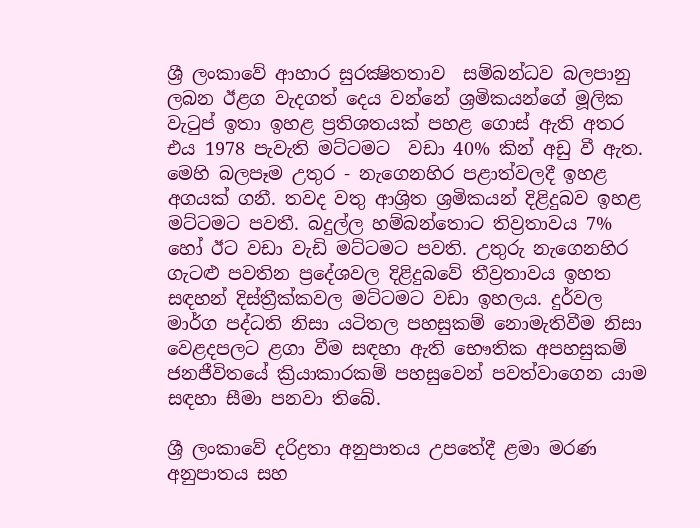ශ්‍රී ලංකාවේ ආහාර සුරක්‍ෂිතතාව  සම්බන්ධව බලපානු ලබන ඊළග වැදගත් දෙය වන්නේ ශ්‍රමිකයන්ගේ මූලික වැටුප් ඉතා ඉහළ ප්‍රතිශතයක් පහළ ගොස් ඇති අතර එය 1978 පැවැති මට්ටමට  වඩා 40% කින් අඩු වී ඇත. මෙහි බලපෑම උතුර - නැගෙනහිර පළාත්වලදී ඉහළ අගයක් ගනී. තවද වතු ආශ්‍රිත ශ්‍රමිකයන් දිළිදුබව ඉහළ මට්ටමට පවතී. බදුල්ල හම්බන්තොට තිව්‍රතාවය 7% හෝ ඊට වඩා වැඩි මට්ටමට පවති. උතුරු නැගෙනහිර ගැටළු පවතින ප්‍රදේශවල දිළිදුබවේ තීව්‍රතාවය ඉහත සඳහන් දිස්ත්‍රීක්කවල මට්ටමට වඩා ඉහලය. දුර්වල මාර්ග පද්ධති නිසා යටිතල පහසුකම් නොමැතිවීම නිසා වෙළදපලට ළගා වීම සඳහා ඇති භෞතික අපහසුකම් ජනජීවිතයේ ක්‍රියාකාරකම් පහසුවෙන් පවත්වාගෙන යාම සඳහා සීමා පනවා තිබේ.

ශ්‍රී ලංකාවේ දරිද්‍රතා අනුපාතය උපතේදී ළමා මරණ අනුපාතය සහ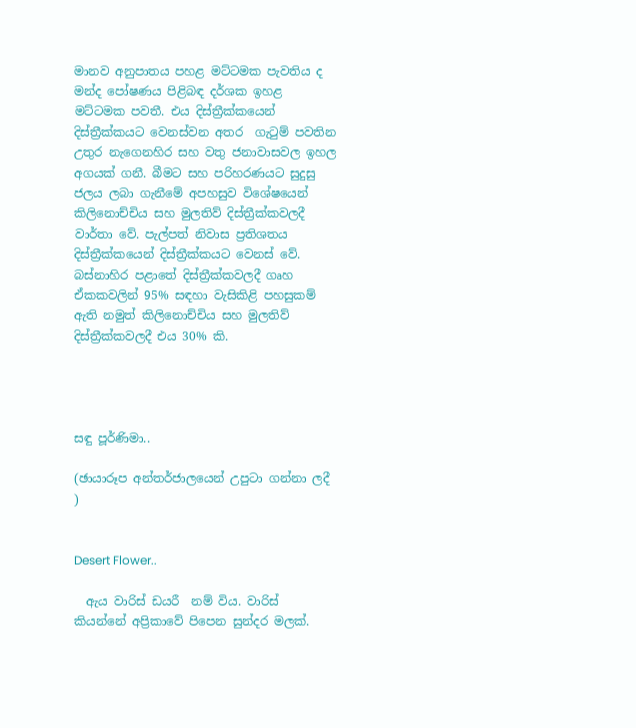මානව අනුපාතය පහළ මට්ටමක පැවතිය ද මන්ද පෝෂණය පිළිබඳ දර්ශක ඉහළ මට්ටමක පවතී. එය දිස්ත්‍රීක්කයෙන් දිස්ත්‍රීක්කයට වෙනස්වන අතර  ගැටුම් පවතින උතුර නැගෙනහිර සහ වතු ජනාවාසවල ඉහල අගයක් ගනී. බීමට සහ පරිහරණයට සුදුසු ජලය ලබා ගැනීමේ අපහසුව විශේෂයෙන් කිලිනොච්චිය සහ මුලතිව් දිස්ත්‍රීක්කවලදී වාර්තා වේ. පැල්පත් නිවාස ප්‍රතිශතය දිස්ත්‍රීක්කයෙන් දිස්ත්‍රීක්කයට වෙනස් වේ. බස්නාහිර පළාතේ දිස්ත්‍රීක්කවලදී ගෘහ ඒකකවලින් 95% සඳහා වැසිකිළි පහසුකම් ඇති නමුත් කිලිනොච්චිය සහ මුලතිව් දිස්ත්‍රීක්කවලදී එය 30% කි.




සඳු පූර්ණිමා..

(ඡායාරූප අන්තර්ජාලයෙන් උපුටා ගන්නා ලදී )


Desert Flower..

  ඇය වාරිස් ඩයරී  නම් විය. වාරිස්  කියන්නේ අප්‍රිකාවේ පිපෙන සුන්දර මලක්.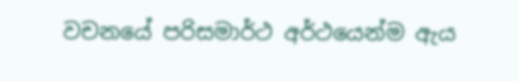වචනයේ පරිසමාර්ථ අර්ථයෙන්ම ඇය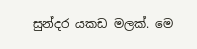සුන්දර යකඩ මලක්. මෙ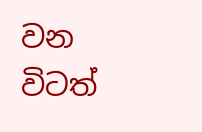වන විටත්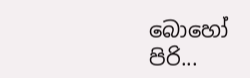බොහෝ පිරි...